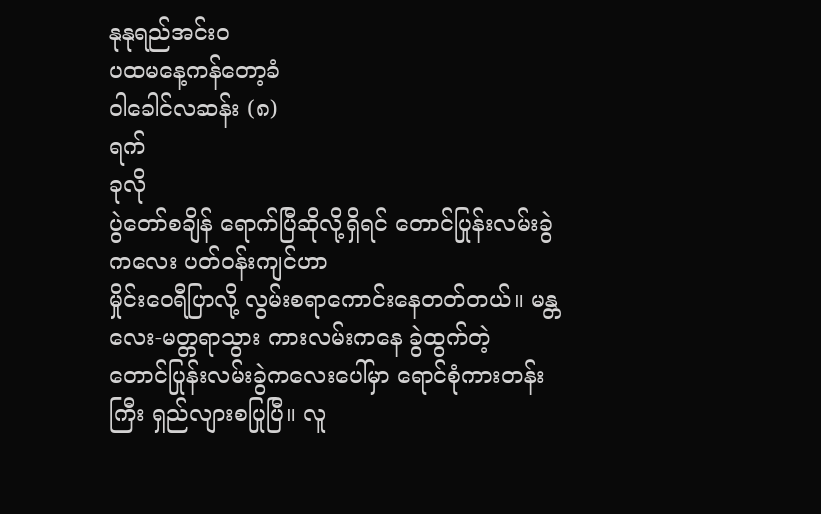နုနုရည်အင်းဝ
ပထမနေ့ကန်တော့ခံ
၀ါခေါင်လဆန်း (၈)
ရက်
ခုလို
ပွဲတော်စချိန် ရောက်ပြီဆိုလို့ရှိရင် တောင်ပြုန်းလမ်းခွဲကလေး ပတ်ဝန်းကျင်ဟာ
မှိုင်းဝေရီပြာလို့ လွမ်းစရာကောင်းနေတတ်တယ်။ မန္တလေး-မတ္တရာသွား ကားလမ်းကနေ ခွဲထွက်တဲ့
တောင်ပြုန်းလမ်းခွဲကလေးပေါ်မှာ ရောင်စုံကားတန်းကြီး ရှည်လျားစပြုပြီ။ လူ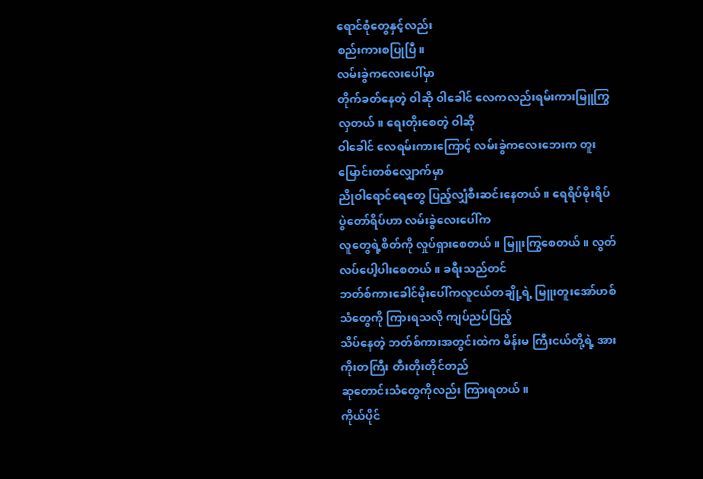ရောင်စုံတွေနှင့်လည်း
စည်းကားစပြုပြီ။
လမ်းခွဲကလေးပေါ်မှာ
တိုက်ခတ်နေတဲ့ ဝါဆို ဝါခေါင် လေကလည်းရမ်းကားမြူကြွလှတယ်။ ရေးတိုးစေတဲ့ ဝါဆို
ဝါခေါင် လေရမ်းကားကြောင့် လမ်းခွဲကလေးဘေးက တူးမြောင်းတစ်လျှောက်မှာ
ညိုဝါရောင်ရေတွေ ပြည့်လျှံစီးဆင်းနေတယ်။ ရေရိပ်မိုးရိပ် ပွဲတော်ရိပ်ဟာ လမ်းခွဲလေးပေါ်က
လူတွေရဲ့စိတ်ကို လှုပ်ရှားစေတယ်။ မြူးကြွစေတယ်။ လွတ်လပ်ပေါ့ပါးစေတယ်။ ခရီးသည်တင်
ဘတ်စ်ကားခေါင်မိုးပေါ်ကလူငယ်တချို့ရဲ့ မြူးတူးအော်ဟစ်သံတွေကို ကြားရသလို ကျပ်ညပ်ပြည့်
သိပ်နေတဲ့ ဘတ်စ်ကားအတွင်းထဲက မိန်းမ ကြီးငယ်တို့ရဲ့ အားကိုးတကြီး တီးတိုးတိုင်တည်
ဆုတောင်းသံတွေကိုလည်း ကြားရတယ်။
ကိုယ်ပိုင်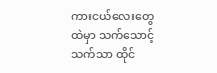ကားငယ်လေးတွေထဲမှာ သက်သောင့်သက်သာ ထိုင်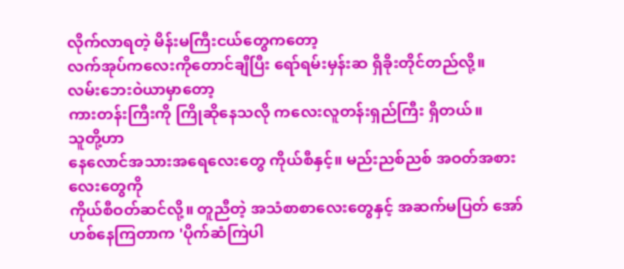လိုက်လာရတဲ့ မိန်းမကြီးငယ်တွေကတော့
လက်အုပ်ကလေးကိုတောင်ချီပြီး ရော်ရမ်းမှန်းဆ ရှိခိုးတိုင်တည်လို့။
လမ်းဘေးဝဲယာမှာတော့
ကားတန်းကြီးကို ကြိုဆိုနေသလို ကလေးလူတန်းရှည်ကြီး ရှိတယ်။
သူတို့ဟာ
နေလောင်အသားအရေလေးတွေ ကိုယ်စီနှင့်။ မည်းညစ်ညစ် အဝတ်အစားလေးတွေကို
ကိုယ်စီဝတ်ဆင်လို့။ တူညီတဲ့ အသံစာစာလေးတွေနှင့် အဆက်မပြတ် အော်ဟစ်နေကြတာက 'ပိုက်ဆံကြဲပါ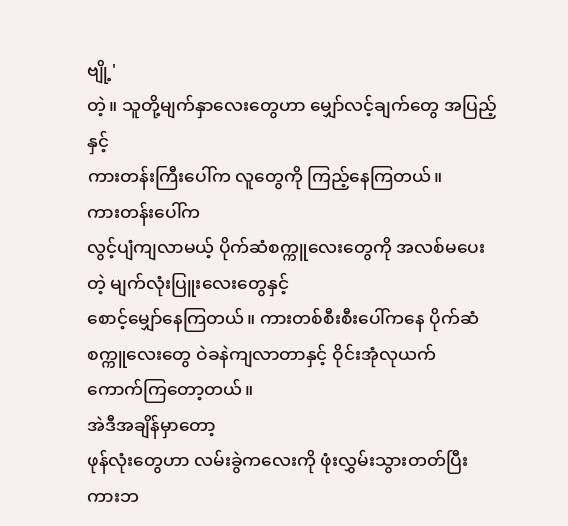ဗျို့'
တဲ့။ သူတို့မျက်နှာလေးတွေဟာ မျှော်လင့်ချက်တွေ အပြည့်နှင့်
ကားတန်းကြီးပေါ်က လူတွေကို ကြည့်နေကြတယ်။
ကားတန်းပေါ်က
လွင့်ပျံကျလာမယ့် ပိုက်ဆံစက္ကူလေးတွေကို အလစ်မပေးတဲ့ မျက်လုံးပြူးလေးတွေနှင့်
စောင့်မျှော်နေကြတယ်။ ကားတစ်စီးစီးပေါ်ကနေ ပိုက်ဆံစက္ကူလေးတွေ ဝဲခနဲကျလာတာနှင့် ဝိုင်းအုံလုယက်
ကောက်ကြတော့တယ်။
အဲဒီအချိန်မှာတော့
ဖုန်လုံးတွေဟာ လမ်းခွဲကလေးကို ဖုံးလွှမ်းသွားတတ်ပြီး ကားဘ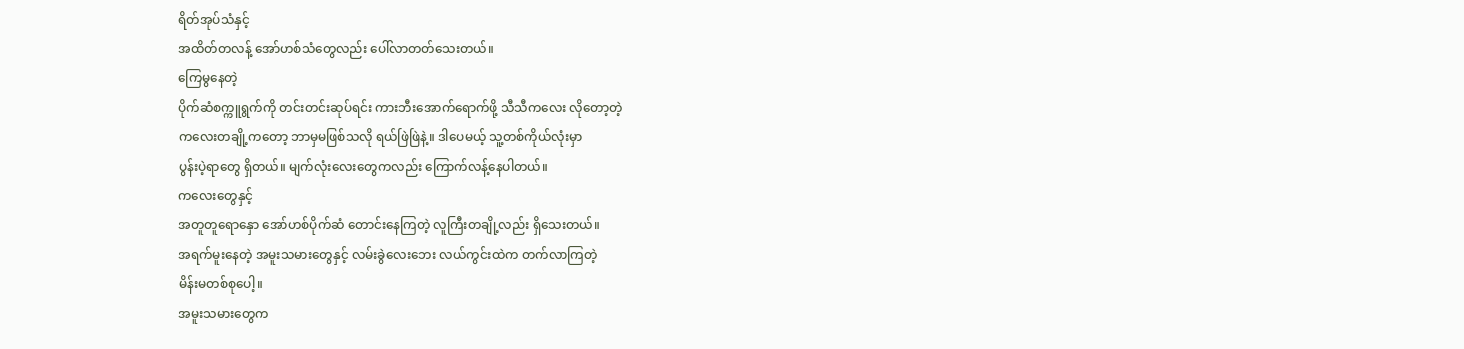ရိတ်အုပ်သံနှင့်
အထိတ်တလန့် အော်ဟစ်သံတွေလည်း ပေါ်လာတတ်သေးတယ်။
ကြေမွနေတဲ့
ပိုက်ဆံစက္ကူရွက်ကို တင်းတင်းဆုပ်ရင်း ကားဘီးအောက်ရောက်ဖို့ သီသီကလေး လိုတော့တဲ့
ကလေးတချို့ကတော့ ဘာမှမဖြစ်သလို ရယ်ဖြဲဖြဲနဲ့။ ဒါပေမယ့် သူ့တစ်ကိုယ်လုံးမှာ
ပွန်းပဲ့ရာတွေ ရှိတယ်။ မျက်လုံးလေးတွေကလည်း ကြောက်လန့်နေပါတယ်။
ကလေးတွေနှင့်
အတူတူရောနှော အော်ဟစ်ပိုက်ဆံ တောင်းနေကြတဲ့ လူကြီးတချို့လည်း ရှိသေးတယ်။
အရက်မူးနေတဲ့ အမူးသမားတွေနှင့် လမ်းခွဲလေးဘေး လယ်ကွင်းထဲက တက်လာကြတဲ့
မိန်းမတစ်စုပေါ့။
အမူးသမားတွေက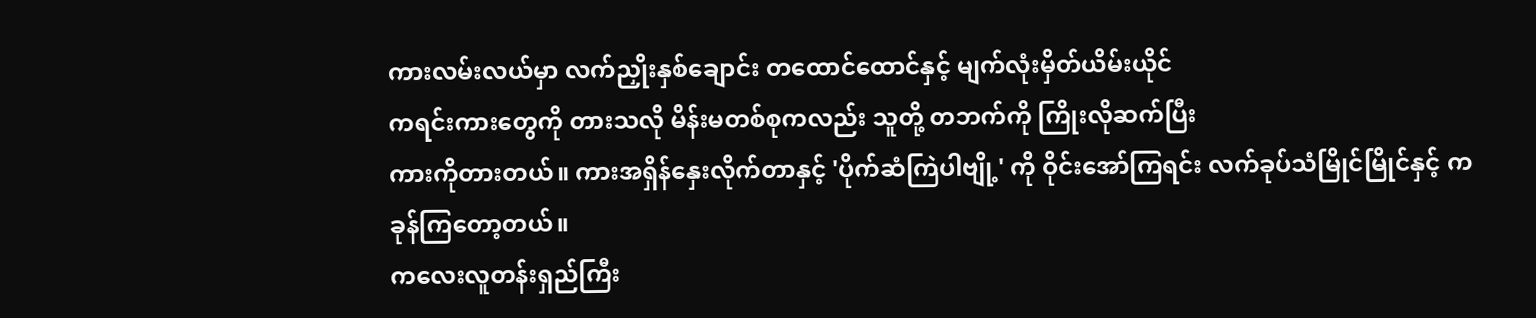ကားလမ်းလယ်မှာ လက်ညှိုးနှစ်ချောင်း တထောင်ထောင်နှင့် မျက်လုံးမှိတ်ယိမ်းယိုင်
ကရင်းကားတွေကို တားသလို မိန်းမတစ်စုကလည်း သူတို့ တဘက်ကို ကြိုးလိုဆက်ပြီး
ကားကိုတားတယ်။ ကားအရှိန်နှေးလိုက်တာနှင့် 'ပိုက်ဆံကြဲပါဗျို့' ကို ဝိုင်းအော်ကြရင်း လက်ခုပ်သံမြိုင်မြိုင်နှင့် ကခုန်ကြတော့တယ်။
ကလေးလူတန်းရှည်ကြီး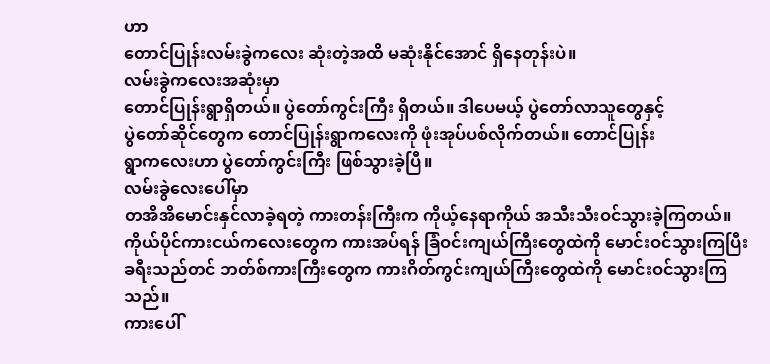ဟာ
တောင်ပြုန်းလမ်းခွဲကလေး ဆုံးတဲ့အထိ မဆုံးနိုင်အောင် ရှိနေတုန်းပဲ။
လမ်းခွဲကလေးအဆုံးမှာ
တောင်ပြုန်းရွာရှိတယ်။ ပွဲတော်ကွင်းကြီး ရှိတယ်။ ဒါပေမယ့် ပွဲတော်လာသူတွေနှင့်
ပွဲတော်ဆိုင်တွေက တောင်ပြုန်းရွာကလေးကို ဖုံးအုပ်ပစ်လိုက်တယ်။ တောင်ပြုန်း
ရွာကလေးဟာ ပွဲတော်ကွင်းကြီး ဖြစ်သွားခဲ့ပြီ။
လမ်းခွဲလေးပေါ်မှာ
တအိအိမောင်းနှင်လာခဲ့ရတဲ့ ကားတန်းကြီးက ကိုယ့်နေရာကိုယ် အသီးသီးဝင်သွားခဲ့ကြတယ်။
ကိုယ်ပိုင်ကားငယ်ကလေးတွေက ကားအပ်ရန် ခြံဝင်းကျယ်ကြီးတွေထဲကို မောင်းဝင်သွားကြပြီး
ခရီးသည်တင် ဘတ်စ်ကားကြီးတွေက ကားဂိတ်ကွင်းကျယ်ကြီးတွေထဲကို မောင်းဝင်သွားကြသည်။
ကားပေါ်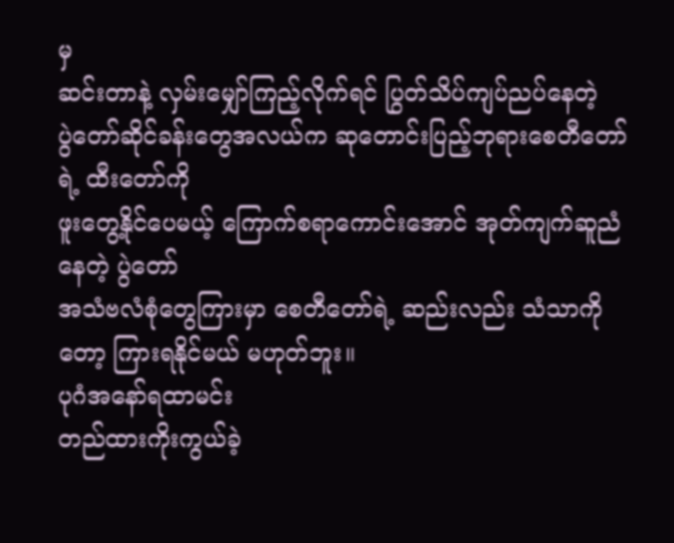မှ
ဆင်းတာနဲ့ လှမ်းမျှော်ကြည့်လိုက်ရင် ပြွတ်သိပ်ကျပ်ညပ်နေတဲ့
ပွဲတော်ဆိုင်ခန်းတွေအလယ်က ဆုတောင်းပြည့်ဘုရားစေတီတော်ရဲ့ ထီးတော်ကို
ဖူးတွေ့နိုင်ပေမယ့် ကြောက်စရာကောင်းအောင် အုတ်ကျက်ဆူညံနေတဲ့ ပွဲတော်
အသံဗလံစုံတွေကြားမှာ စေတီတော်ရဲ့ ဆည်းလည်း သံသာကိုတော့ ကြားရနိုင်မယ် မဟုတ်ဘူး။
ပုဂံအနော်ရထာမင်း
တည်ထားကိုးကွယ်ခဲ့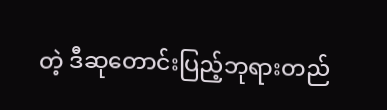တဲ့ ဒီဆုတောင်းပြည့်ဘုရားတည်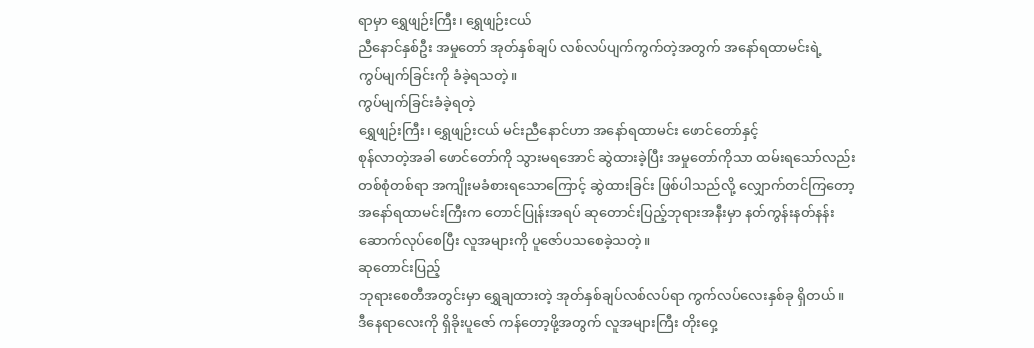ရာမှာ ရွှေဖျဉ်းကြီး၊ ရွှေဖျဉ်းငယ်
ညီနောင်နှစ်ဦး အမှုတော် အုတ်နှစ်ချပ် လစ်လပ်ပျက်ကွက်တဲ့အတွက် အနော်ရထာမင်းရဲ့
ကွပ်မျက်ခြင်းကို ခံခဲ့ရသတဲ့။
ကွပ်မျက်ခြင်းခံခဲ့ရတဲ့
ရွှေဖျဉ်းကြီး၊ ရွှေဖျဉ်းငယ် မင်းညီနောင်ဟာ အနော်ရထာမင်း ဖောင်တော်နှင့်
စုန်လာတဲ့အခါ ဖောင်တော်ကို သွားမရအောင် ဆွဲထားခဲ့ပြီး အမှုတော်ကိုသာ ထမ်းရသော်လည်း
တစ်စုံတစ်ရာ အကျိုးမခံစားရသောကြောင့် ဆွဲထားခြင်း ဖြစ်ပါသည်လို့ လျှောက်တင်ကြတော့
အနော်ရထာမင်းကြီးက တောင်ပြုန်းအရပ် ဆုတောင်းပြည့်ဘုရားအနီးမှာ နတ်ကွန်းနတ်နန်း
ဆောက်လုပ်စေပြီး လူအများကို ပူဇော်ပသစေခဲ့သတဲ့။
ဆုတောင်းပြည့်
ဘုရားစေတီအတွင်းမှာ ရွှေချထားတဲ့ အုတ်နှစ်ချပ်လစ်လပ်ရာ ကွက်လပ်လေးနှစ်ခု ရှိတယ်။
ဒီနေရာလေးကို ရှိခိုးပူဇော် ကန်တော့ဖို့အတွက် လူအများကြီး တိုးဝှေ့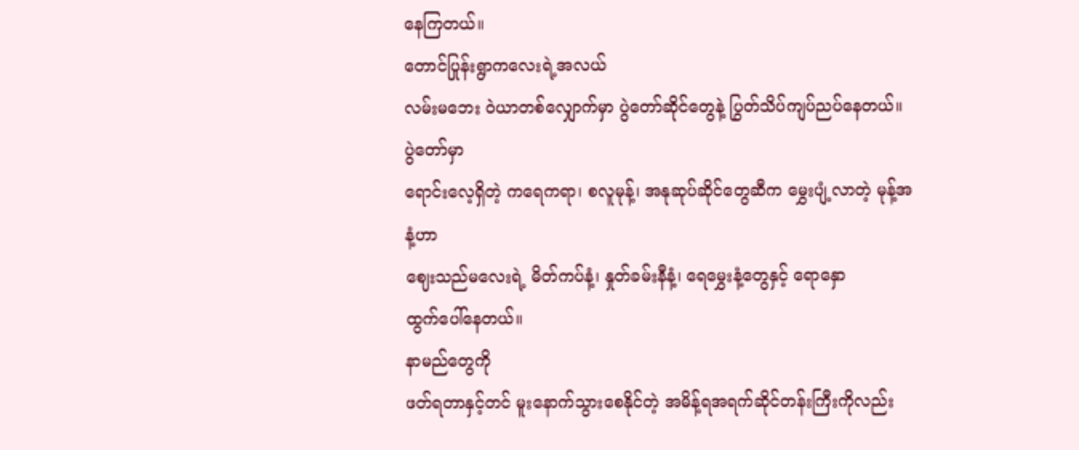နေကြတယ်။
တောင်ပြုန်းရွာကလေးရဲ့အလယ်
လမ်းမဘေး ဝဲယာတစ်လျှောက်မှာ ပွဲတော်ဆိုင်တွေနဲ့ ပြွတ်သိပ်ကျပ်ညပ်နေတယ်။ ပွဲတော်မှာ
ရောင်းလေ့ရှိတဲ့ ကရေကရာ၊ စလူမုန့်၊ အနုဆုပ်ဆိုင်တွေဆီက မွှေးပျံ့လာတဲ့ မုန့်အနံ့ဟာ
ဈေးသည်မလေးရဲ့ မိတ်ကပ်နံ့၊ နှုတ်ခမ်းနီနံ့၊ ရေမွှေးနံ့တွေနှင့် ရောနှော
ထွက်ပေါ်နေတယ်။
နာမည်တွေကို
ဖတ်ရတာနှင့်တင် မူးနောက်သွားစေနိုင်တဲ့ အမိန့်ရအရက်ဆိုင်တန်းကြီးကိုလည်း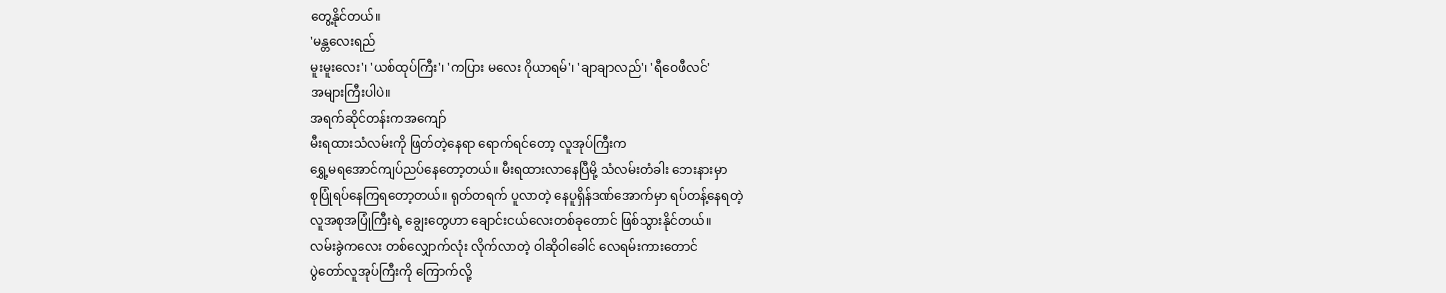တွေ့နိုင်တယ်။
'မန္တလေးရည်
မူးမူးလေး'၊ 'ယစ်ထုပ်ကြီး'၊ 'ကပြား မလေး ဂိုယာရမ်'၊ 'ချာချာလည်'၊ 'ရီဝေဖီလင်'
အများကြီးပါပဲ။
အရက်ဆိုင်တန်းကအကျော်
မီးရထားသံလမ်းကို ဖြတ်တဲ့နေရာ ရောက်ရင်တော့ လူအုပ်ကြီးက
ရွှေ့မရအောင်ကျပ်ညပ်နေတော့တယ်။ မီးရထားလာနေပြီမို့ သံလမ်းတံခါး ဘေးနားမှာ
စုပြုံရပ်နေကြရတော့တယ်။ ရုတ်တရက် ပူလာတဲ့ နေပူရှိန်ဒဏ်အောက်မှာ ရပ်တန့်နေရတဲ့
လူအစုအပြုံကြီးရဲ့ ချွေးတွေဟာ ချောင်းငယ်လေးတစ်ခုတောင် ဖြစ်သွားနိုင်တယ်။
လမ်းခွဲကလေး တစ်လျှောက်လုံး လိုက်လာတဲ့ ဝါဆိုဝါခေါင် လေရမ်းကားတောင်
ပွဲတော်လူအုပ်ကြီးကို ကြောက်လို့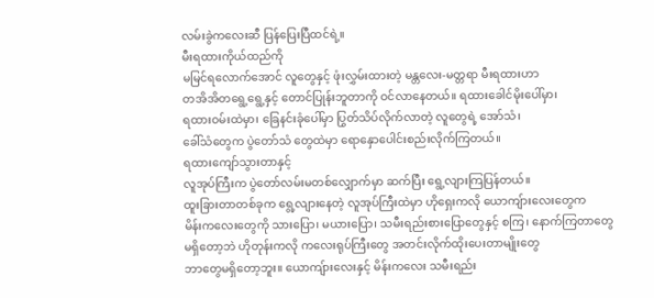လမ်းခွဲကလေးဆီ ပြန်ပြေးပြီထင်ရဲ့။
မီးရထားကိုယ်ထည်ကို
မမြင်ရလောက်အောင် လူတွေနှင့် ဖုံးလွှမ်းထားတဲ့ မန္တလေး-မတ္တရာ မီးရထားဟာ
တအိအိတရွေ့ရွေ့နှင့် တောင်ပြုန်းဘူတာကို ဝင်လာနေတယ်။ ရထားခေါင်မိုးပေါ်မှာ၊
ရထားဝမ်းထဲမှာ၊ ခြေနင်းခုံပေါ်မှာ ပြွတ်သိပ်လိုက်လာတဲ့ လူတွေရဲ့ အော်သံ၊
ခေါ်သံတွေက ပွဲတော်သံ တွေထဲမှာ ရောနှောပေါင်းစည်းလိုက်ကြတယ်။
ရထားကျော်သွားတာနှင့်
လူအုပ်ကြီးက ပွဲတော်လမ်းမတစ်လျှောက်မှာ ဆက်ပြီး ရွေ့လျားကြပြန်တယ်။
ထူးခြားတာတစ်ခုက ရွေ့လျားနေတဲ့ လူအုပ်ကြီးထဲမှာ ဟိုရှေးကလို ယောကျ်ားလေးတွေက
မိန်းကလေးတွေကို သားပြော၊ မယားပြော၊ သမီးရည်းစားပြောတွေနှင့် စကြ၊ နောက်ကြတာတွေ
မရှိတော့ဘဲ ဟိုတုန်းကလို ကလေးရုပ်ကြီးတွေ အတင်းလိုက်ထိုးပေးတာမျိုးတွေ
ဘာတွေမရှိတော့ဘူး။ ယောကျ်ားလေးနှင့် မိန်းကလေး သမီးရည်း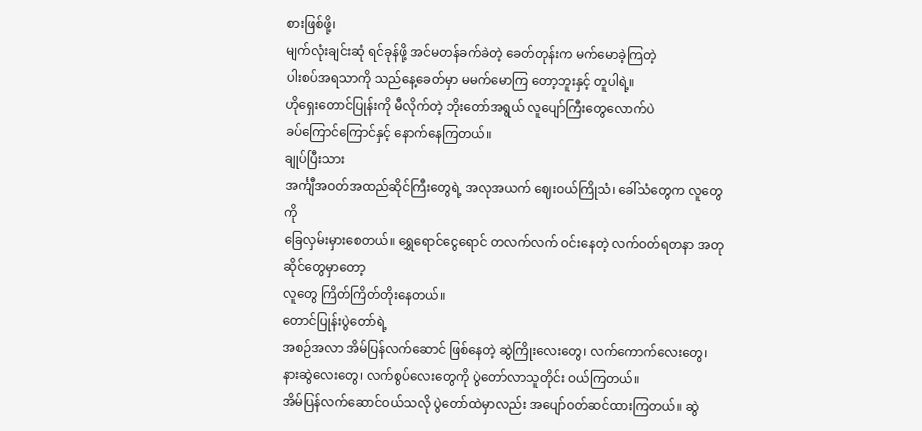စားဖြစ်ဖို့၊
မျက်လုံးချင်းဆုံ ရင်ခုန်ဖို့ အင်မတန်ခက်ခဲတဲ့ ခေတ်တုန်းက မက်မောခဲ့ကြတဲ့
ပါးစပ်အရသာကို သည်နေ့ခေတ်မှာ မမက်မောကြ တော့ဘူးနှင့် တူပါရဲ့။
ဟိုရှေးတောင်ပြုန်းကို မီလိုက်တဲ့ ဘိုးတော်အရွယ် လူပျော်ကြီးတွေလောက်ပဲ
ခပ်ကြောင်ကြောင်နှင့် နောက်နေကြတယ်။
ချုပ်ပြီးသား
အင်္ကျီအဝတ်အထည်ဆိုင်ကြီးတွေရဲ့ အလုအယက် ဈေးဝယ်ကြိုသံ၊ ခေါ်သံတွေက လူတွေကို
ခြေလှမ်းမှားစေတယ်။ ရွှေရောင်ငွေရောင် တလက်လက် ဝင်းနေတဲ့ လက်ဝတ်ရတနာ အတုဆိုင်တွေမှာတော့
လူတွေ ကြိတ်ကြိတ်တိုးနေတယ်။
တောင်ပြုန်းပွဲတော်ရဲ့
အစဉ်အလာ အိမ်ပြန်လက်ဆောင် ဖြစ်နေတဲ့ ဆွဲကြိုးလေးတွေ၊ လက်ကောက်လေးတွေ၊
နားဆွဲလေးတွေ၊ လက်စွပ်လေးတွေကို ပွဲတော်လာသူတိုင်း ဝယ်ကြတယ်။
အိမ်ပြန်လက်ဆောင်ဝယ်သလို ပွဲတော်ထဲမှာလည်း အပျော်ဝတ်ဆင်ထားကြတယ်။ ဆွဲ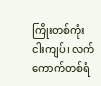ကြိုးတစ်ကုံး
ငါးကျပ်၊ လက်ကောက်တစ်ရံ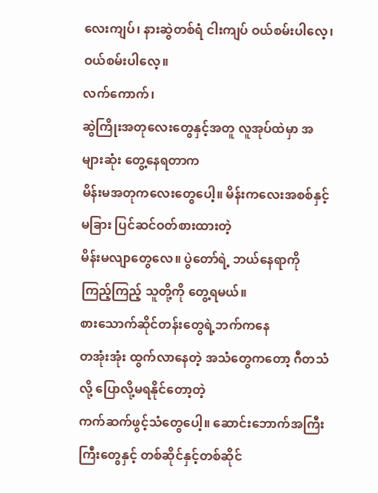လေးကျပ်၊ နားဆွဲတစ်ရံ ငါးကျပ် ဝယ်စမ်းပါလေ့၊ ဝယ်စမ်းပါလေ့။
လက်ကောက်၊
ဆွဲကြိုးအတုလေးတွေနှင့်အတူ လူအုပ်ထဲမှာ အများဆုံး တွေ့နေရတာက
မိန်းမအတုကလေးတွေပေါ့။ မိန်းကလေးအစစ်နှင့်မခြား ပြင်ဆင်ဝတ်စားထားတဲ့
မိန်းမလျာတွေလေ။ ပွဲတော်ရဲ့ ဘယ်နေရာကို ကြည့်ကြည့် သူတို့ကို တွေ့ရမယ်။
စားသောက်ဆိုင်တန်းတွေရဲ့ဘက်ကနေ
တအုံးအုံး ထွက်လာနေတဲ့ အသံတွေကတော့ ဂီတသံလို့ ပြောလို့မရနိုင်တော့တဲ့
ကက်ဆက်ဖွင့်သံတွေပေါ့။ ဆောင်းဘောက်အကြီးကြီးတွေနှင့် တစ်ဆိုင်နှင့်တစ်ဆိုင်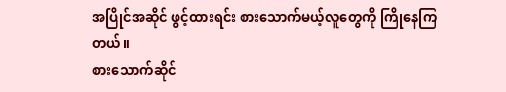အပြိုင်အဆိုင် ဖွင့်ထားရင်း စားသောက်မယ့်လူတွေကို ကြိုနေကြတယ်။
စားသောက်ဆိုင်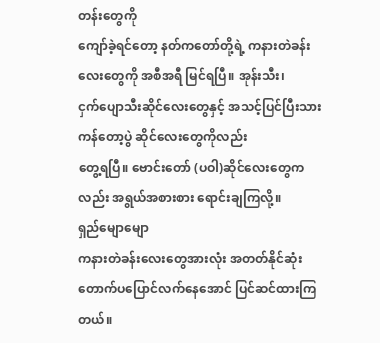တန်းတွေကို
ကျော်ခဲ့ရင်တော့ နတ်ကတော်တို့ရဲ့ ကနားတဲခန်းလေးတွေကို အစီအရီ မြင်ရပြီ။ အုန်းသီး၊
ငှက်ပျောသီးဆိုင်လေးတွေနှင့် အသင့်ပြင်ပြီးသား ကန်တော့ပွဲ ဆိုင်လေးတွေကိုလည်း
တွေ့ရပြီ။ ဗောင်းတော် (ပဝါ)ဆိုင်လေးတွေကလည်း အရွယ်အစားစား ရောင်းချကြလို့။
ရှည်မျောမျော
ကနားတဲခန်းလေးတွေအားလုံး အတတ်နိုင်ဆုံး တောက်ပပြောင်လက်နေအောင် ပြင်ဆင်ထားကြတယ်။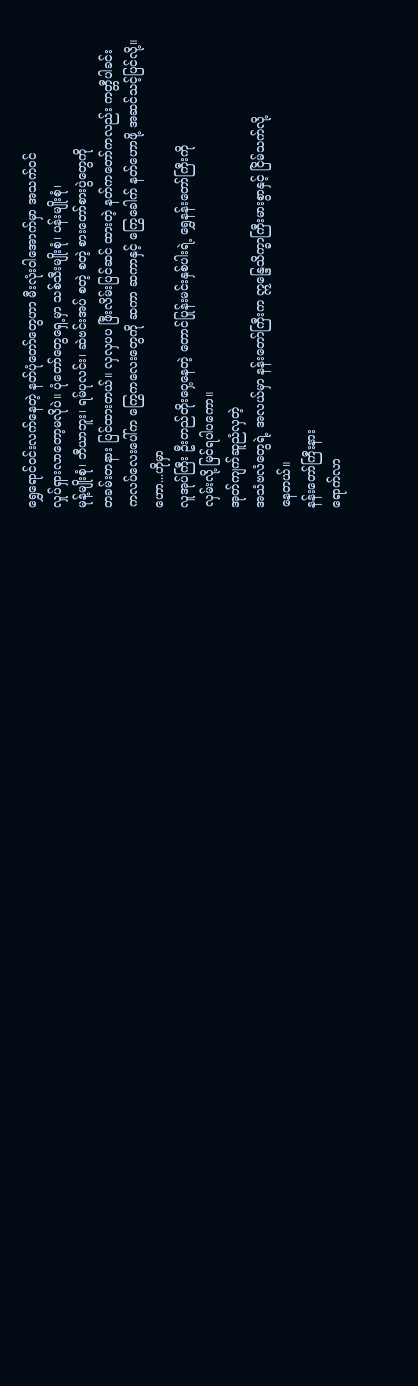ရွှေရောင်ဝင်းလက်နေတဲ့ နတ်ပုံတော်တွေဟာ မီးလုံးဝါအောက်မှာ အသက်ဝင်
လှုပ်ရှားလာတော့မလိုပဲ။ ပုံတော်တွေရှေ့မှာ သစ်သီးမျိုးစုံ၊ ပန်းမျိုးစုံ၊
မုန့်မျိုးစုံ၊ ဘီယာဘူး၊ ရမ်ပုလင်း၊ ဆဲဗင်းအပ် စတဲ့ စတဲ့ စားတော်စားပွဲတွေကို
တခမ်းတနား ပြင်ထားတယ်။ လှလှပပ ဖြီးလိမ်းပြင်ဆင် ထားတဲ့ နတ်ကတော်ကလည်း ကတ္တီပါခင်း
ကလပ်လေးပေါ်က ကြွေကလေးတွေကို ဆကာ ဆကာနှင့် ကြွေခေါက် နတ်ဟောဖို့ အဆင်သင့်ပြင်လို့။
ဟော...ဟိုမှာ
လူအုပ်ကြီး ဦးတည်တိုးဝှေ့နေတဲ့ တောင်ပြုန်းမင်းနှစ်ပါးရဲ့ ရွှေနန်းတော်ကြီးကို
လှမ်းလို့ မြင်ရပါပကော။
အုတ်ကျက်ဆူညံလှတဲ့
အသံဗလံတွေရဲ့ အလယ်မှာ နန်းတော်ကြီးက ဣန္ဒြေသိက္ခာကြီးမားစွာနှင့် ငြိမ်သက်လို့
နေတယ်။
နန်းတော်ကြီးနား
ရောက်လာ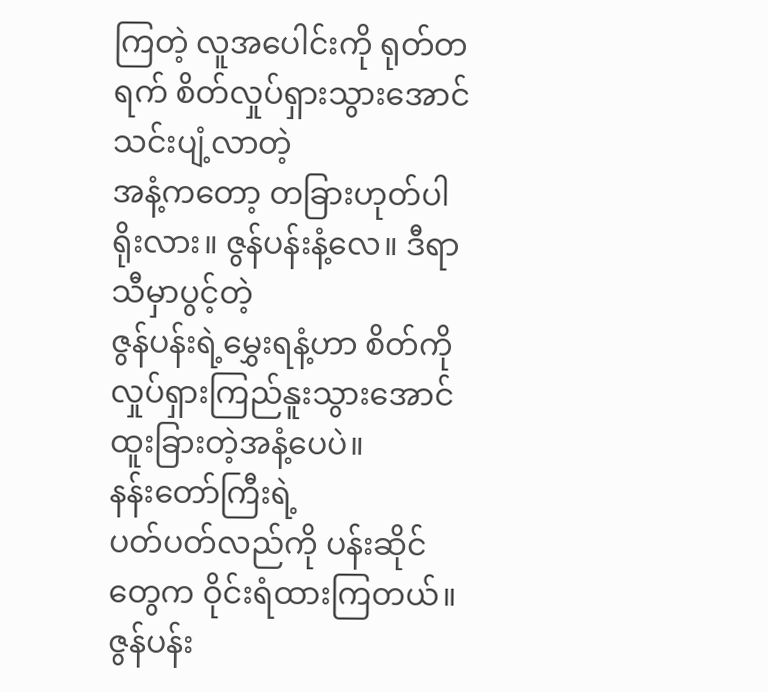ကြတဲ့ လူအပေါင်းကို ရုတ်တရက် စိတ်လှုပ်ရှားသွားအောင် သင်းပျံ့လာတဲ့
အနံ့ကတော့ တခြားဟုတ်ပါရိုးလား။ ဇွန်ပန်းနံ့လေ။ ဒီရာသီမှာပွင့်တဲ့
ဇွန်ပန်းရဲ့မွှေးရနံ့ဟာ စိတ်ကို လှုပ်ရှားကြည်နူးသွားအောင် ထူးခြားတဲ့အနံ့ပေပဲ။
နန်းတော်ကြီးရဲ့
ပတ်ပတ်လည်ကို ပန်းဆိုင်တွေက ဝိုင်းရံထားကြတယ်။ ဇွန်ပန်း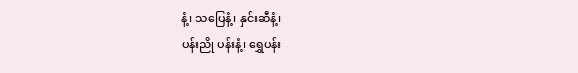နံ့၊ သပြေနံ့၊ နှင်းဆီနံ့၊
ပန်းညို ပန်းနံ့၊ ရွှေပန်း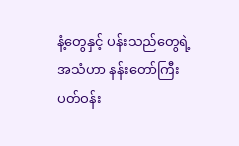နံ့တွေနှင့် ပန်းသည်တွေရဲ့ အသံဟာ နန်းတော်ကြီး
ပတ်ဝန်း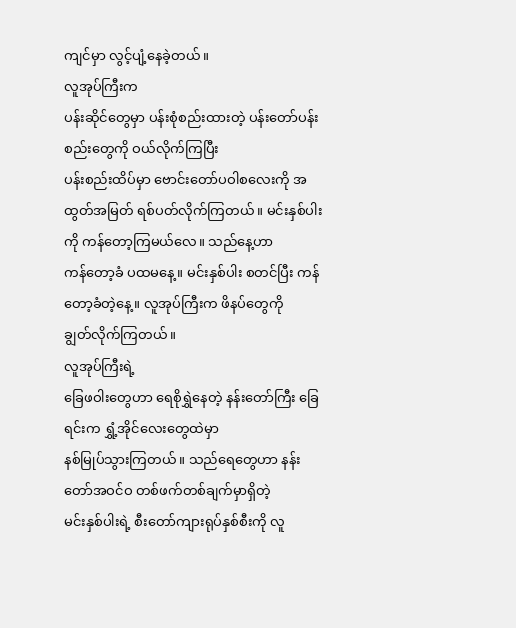ကျင်မှာ လွင့်ပျံ့နေခဲ့တယ်။
လူအုပ်ကြီးက
ပန်းဆိုင်တွေမှာ ပန်းစုံစည်းထားတဲ့ ပန်းတော်ပန်းစည်းတွေကို ဝယ်လိုက်ကြပြီး
ပန်းစည်းထိပ်မှာ ဗောင်းတော်ပဝါစလေးကို အထွတ်အမြတ် ရစ်ပတ်လိုက်ကြတယ်။ မင်းနှစ်ပါးကို ကန်တော့ကြမယ်လေ။ သည်နေ့ဟာ
ကန်တော့ခံ ပထမနေ့။ မင်းနှစ်ပါး စတင်ပြီး ကန်တော့ခံတဲ့နေ့။ လူအုပ်ကြီးက ဖိနပ်တွေကို
ချွတ်လိုက်ကြတယ်။
လူအုပ်ကြီးရဲ့
ခြေဖဝါးတွေဟာ ရေစိုရွှဲနေတဲ့ နန်းတော်ကြီး ခြေရင်းက ရွှံ့အိုင်လေးတွေထဲမှာ
နစ်မြုပ်သွားကြတယ်။ သည်ရေတွေဟာ နန်းတော်အဝင်ဝ တစ်ဖက်တစ်ချက်မှာရှိတဲ့
မင်းနှစ်ပါးရဲ့ စီးတော်ကျားရုပ်နှစ်စီးကို လူ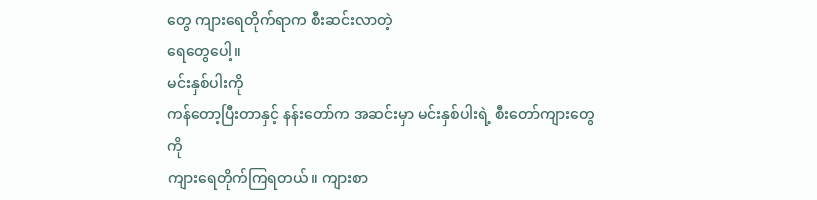တွေ ကျားရေတိုက်ရာက စီးဆင်းလာတဲ့
ရေတွေပေါ့။
မင်းနှစ်ပါးကို
ကန်တော့ပြီးတာနှင့် နန်းတော်က အဆင်းမှာ မင်းနှစ်ပါးရဲ့ စီးတော်ကျားတွေကို
ကျားရေတိုက်ကြရတယ်။ ကျားစာ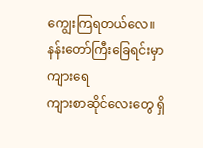ကျွေးကြရတယ်လေ။ နန်းတော်ကြီးခြေရင်းမှာ ကျားရေ
ကျားစာဆိုင်လေးတွေ ရှိ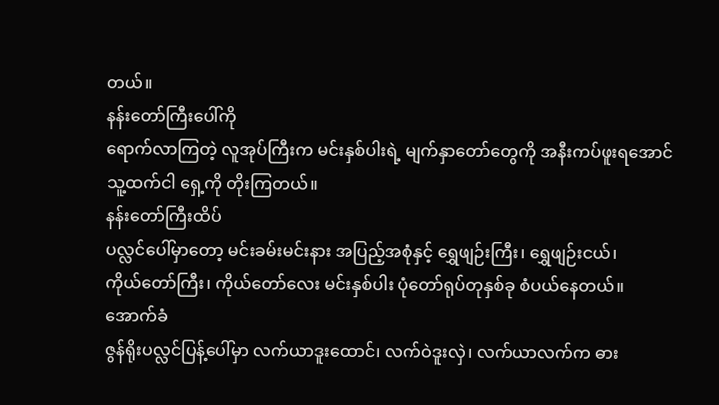တယ်။
နန်းတော်ကြီးပေါ်ကို
ရောက်လာကြတဲ့ လူအုပ်ကြီးက မင်းနှစ်ပါးရဲ့ မျက်နှာတော်တွေကို အနီးကပ်ဖူးရအောင်
သူ့ထက်ငါ ရှေ့ကို တိုးကြတယ်။
နန်းတော်ကြီးထိပ်
ပလ္လင်ပေါ်မှာတော့ မင်းခမ်းမင်းနား အပြည့်အစုံနှင့် ရွှေဖျဉ်းကြီး၊ ရွှေဖျဉ်းငယ်၊
ကိုယ်တော်ကြီး၊ ကိုယ်တော်လေး မင်းနှစ်ပါး ပုံတော်ရုပ်တုနှစ်ခု စံပယ်နေတယ်။
အောက်ခံ
ဇွန်ရိုးပလ္လင်ပြန့်ပေါ်မှာ လက်ယာဒူးထောင်၊ လက်ဝဲဒူးလှဲ၊ လက်ယာလက်က ဓား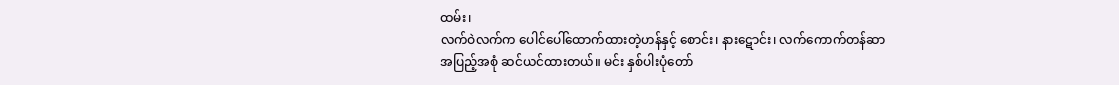ထမ်း၊
လက်ဝဲလက်က ပေါင်ပေါ်ထောက်ထားတဲ့ဟန်နှင့် စောင်း၊ နားဋောင်း၊ လက်ကောက်တန်ဆာ
အပြည့်အစုံ ဆင်ယင်ထားတယ်။ မင်း နှစ်ပါးပုံတော်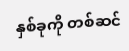နှစ်ခုကို တစ်ဆင်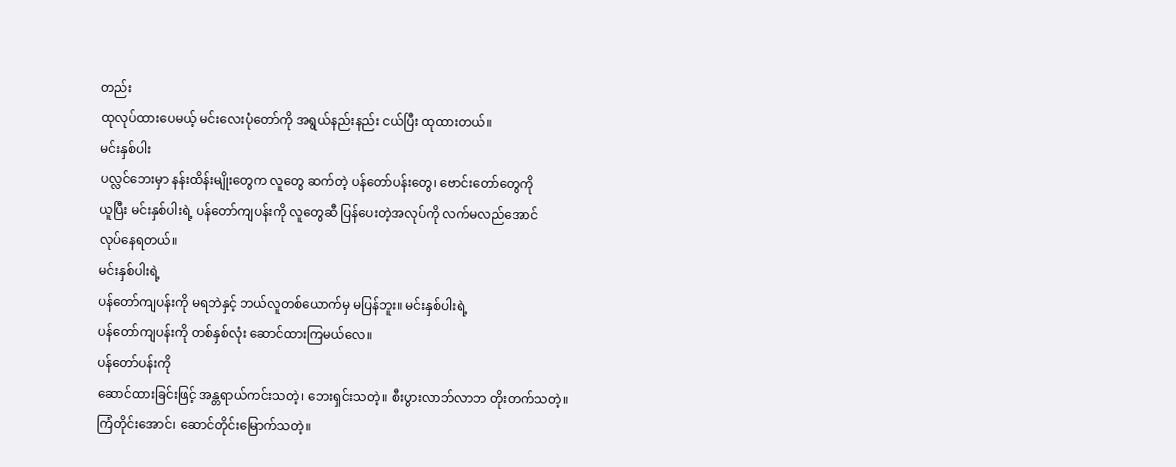တည်း
ထုလုပ်ထားပေမယ့် မင်းလေးပုံတော်ကို အရွယ်နည်းနည်း ငယ်ပြီး ထုထားတယ်။
မင်းနှစ်ပါး
ပလ္လင်ဘေးမှာ နန်းထိန်းမျိုးတွေက လူတွေ ဆက်တဲ့ ပန်တော်ပန်းတွေ၊ ဗောင်းတော်တွေကို
ယူပြီး မင်းနှစ်ပါးရဲ့ ပန်တော်ကျပန်းကို လူတွေဆီ ပြန်ပေးတဲ့အလုပ်ကို လက်မလည်အောင်
လုပ်နေရတယ်။
မင်းနှစ်ပါးရဲ့
ပန်တော်ကျပန်းကို မရဘဲနှင့် ဘယ်လူတစ်ယောက်မှ မပြန်ဘူး။ မင်းနှစ်ပါးရဲ့
ပန်တော်ကျပန်းကို တစ်နှစ်လုံး ဆောင်ထားကြမယ်လေ။
ပန်တော်ပန်းကို
ဆောင်ထားခြင်းဖြင့် အန္တရာယ်ကင်းသတဲ့၊ ဘေးရှင်းသတဲ့။ စီးပွားလာဘ်လာဘ တိုးတက်သတဲ့။
ကြံတိုင်းအောင်၊ ဆောင်တိုင်းမြောက်သတဲ့။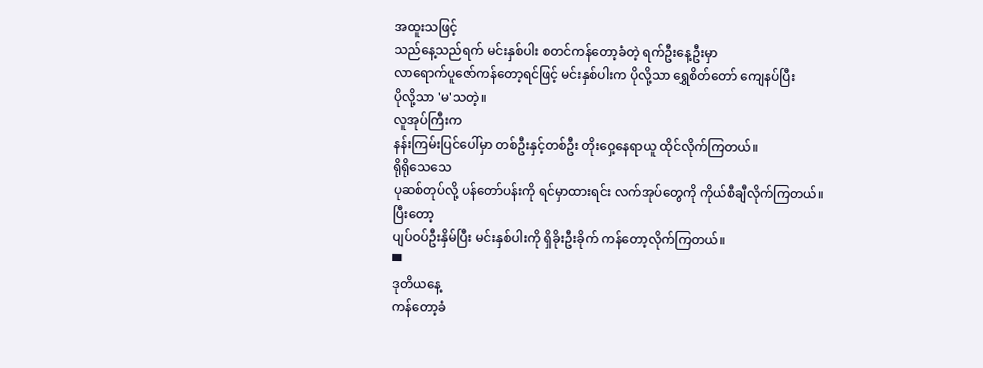အထူးသဖြင့်
သည်နေ့သည်ရက် မင်းနှစ်ပါး စတင်ကန်တော့ခံတဲ့ ရက်ဦးနေ့ဦးမှာ
လာရောက်ပူဇော်ကန်တော့ရင်ဖြင့် မင်းနှစ်ပါးက ပိုလို့သာ ရွှေစိတ်တော် ကျေနပ်ပြီး
ပိုလို့သာ 'မ'သတဲ့။
လူအုပ်ကြီးက
နန်းကြမ်းပြင်ပေါ်မှာ တစ်ဦးနှင့်တစ်ဦး တိုးဝှေ့နေရာယူ ထိုင်လိုက်ကြတယ်။
ရိုရိုသေသေ
ပုဆစ်တုပ်လို့ ပန်တော်ပန်းကို ရင်မှာထားရင်း လက်အုပ်တွေကို ကိုယ်စီချီလိုက်ကြတယ်။
ပြီးတော့
ပျပ်ဝပ်ဦးနှိမ်ပြီး မင်းနှစ်ပါးကို ရှိခိုးဦးခိုက် ကန်တော့လိုက်ကြတယ်။
▀
ဒုတိယနေ့
ကန်တော့ခံ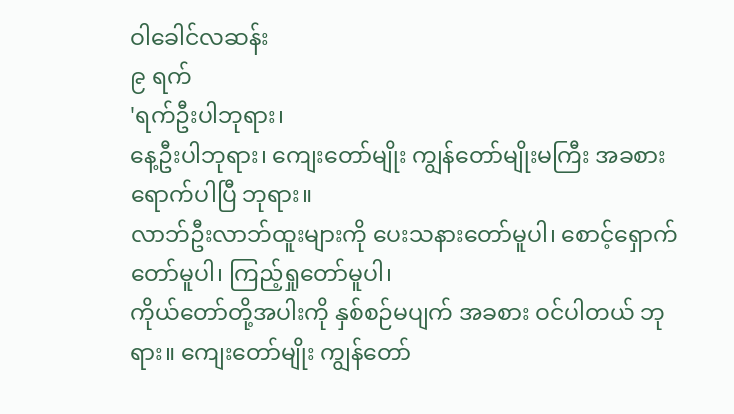ဝါခေါင်လဆန်း
၉ ရက်
'ရက်ဦးပါဘုရား၊
နေ့ဦးပါဘုရား၊ ကျေးတော်မျိုး ကျွန်တော်မျိုးမကြီး အခစားရောက်ပါပြီ ဘုရား။
လာဘ်ဦးလာဘ်ထူးများကို ပေးသနားတော်မူပါ၊ စောင့်ရှောက်တော်မူပါ၊ ကြည့်ရှုတော်မူပါ၊
ကိုယ်တော်တို့အပါးကို နှစ်စဉ်မပျက် အခစား ဝင်ပါတယ် ဘုရား။ ကျေးတော်မျိုး ကျွန်တော်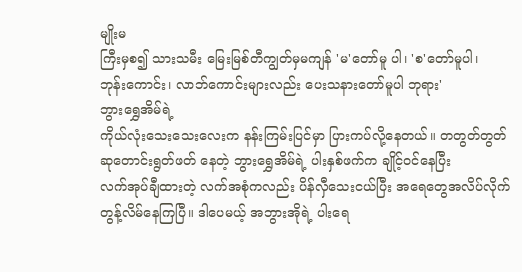မျိုးမ
ကြီးမှစ၍ သားသမီး မြေးမြစ်တီကျွတ်မှမကျန် 'မ'တော်မူ ပါ၊ 'စ'တော်မူပါ၊
ဘုန်းကောင်း၊ လာဘ်ကောင်းများလည်း ပေးသနားတော်မူပါ ဘုရား'
ဘွားရွှေအိမ်ရဲ့
ကိုယ်လုံးသေးသေးလေးက နန်းကြမ်းပြင်မှာ ပြားကပ်လို့နေတယ်။ တတွတ်တွတ်
ဆုတောင်းရွတ်ဖတ် နေတဲ့ ဘွားရွှေအိမ်ရဲ့ ပါးနှစ်ဖက်က ချိုင့်ဝင်နေပြီး
လက်အုပ်ချီထားတဲ့ လက်အစုံကလည်း ပိန်လှီသေးငယ်ပြီး အရေတွေအလိပ်လိုက်
တွန့်လိမ်နေကြပြီ။ ဒါပေမယ့် အဘွားအိုရဲ့ ပါးရေ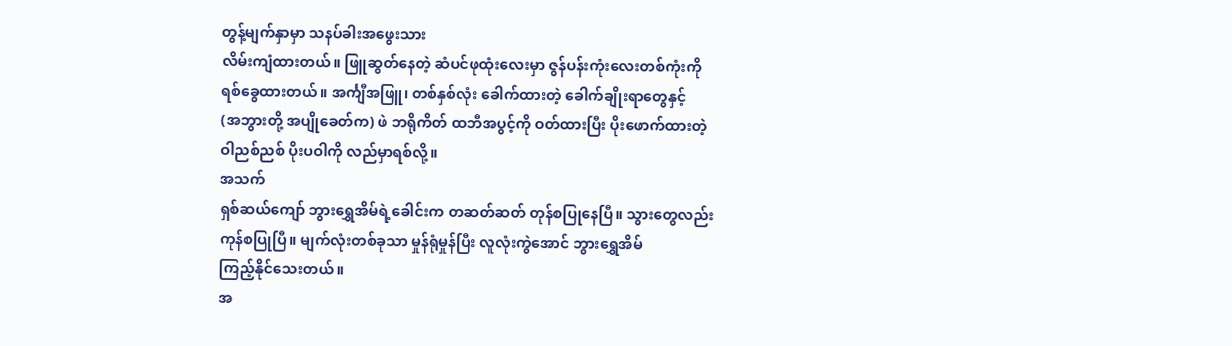တွန့်မျက်နှာမှာ သနပ်ခါးအဖွေးသား
လိမ်းကျံထားတယ်။ ဖြူဆွတ်နေတဲ့ ဆံပင်ဖုထုံးလေးမှာ ဇွန်ပန်းကုံးလေးတစ်ကုံးကို
ရစ်ခွေထားတယ်။ အင်္ကျီအဖြူ၊ တစ်နှစ်လုံး ခေါက်ထားတဲ့ ခေါက်ချိုးရာတွေနှင့်
(အဘွားတို့ အပျိုခေတ်က) ဖဲ ဘရိုကိတ် ထဘီအပွင့်ကို ဝတ်ထားပြီး ပိုးဖောက်ထားတဲ့
ဝါညစ်ညစ် ပိုးပဝါကို လည်မှာရစ်လို့။
အသက်
ရှစ်ဆယ်ကျော် ဘွားရွှေအိမ်ရဲ့ခေါင်းက တဆတ်ဆတ် တုန်စပြုနေပြီ။ သွားတွေလည်း
ကုန်စပြုပြီ။ မျက်လုံးတစ်ခုသာ မှုန်ရုံမှုန်ပြီး လူလုံးကွဲအောင် ဘွားရွှေအိမ်
ကြည့်နိုင်သေးတယ်။
အ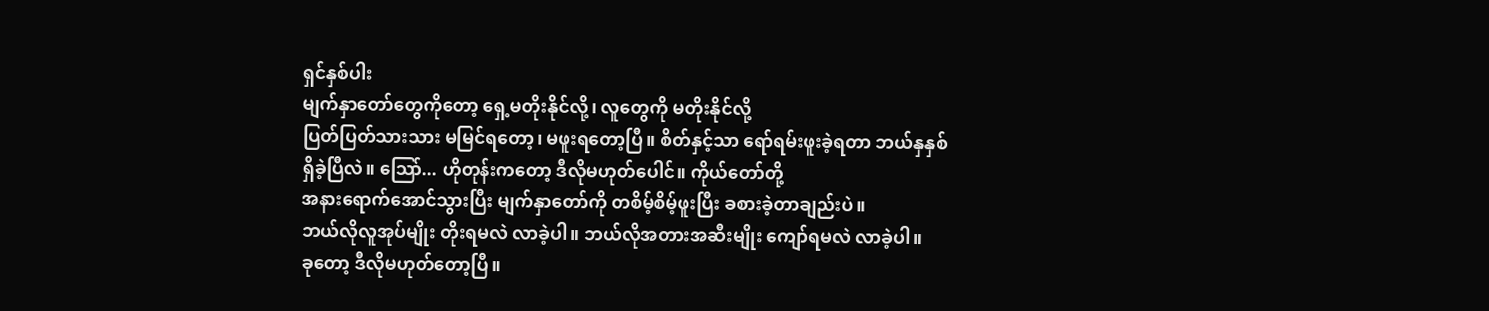ရှင်နှစ်ပါး
မျက်နှာတော်တွေကိုတော့ ရှေ့မတိုးနိုင်လို့၊ လူတွေကို မတိုးနိုင်လို့
ပြတ်ပြတ်သားသား မမြင်ရတော့၊ မဖူးရတော့ပြီ။ စိတ်နှင့်သာ ရော်ရမ်းဖူးခဲ့ရတာ ဘယ်နှနှစ်
ရှိခဲ့ပြီလဲ။ သြော်... ဟိုတုန်းကတော့ ဒီလိုမဟုတ်ပေါင်။ ကိုယ်တော်တို့
အနားရောက်အောင်သွားပြီး မျက်နှာတော်ကို တစိမ့်စိမ့်ဖူးပြီး ခစားခဲ့တာချည်းပဲ။
ဘယ်လိုလူအုပ်မျိုး တိုးရမလဲ လာခဲ့ပါ။ ဘယ်လိုအတားအဆီးမျိုး ကျော်ရမလဲ လာခဲ့ပါ။
ခုတော့ ဒီလိုမဟုတ်တော့ပြီ။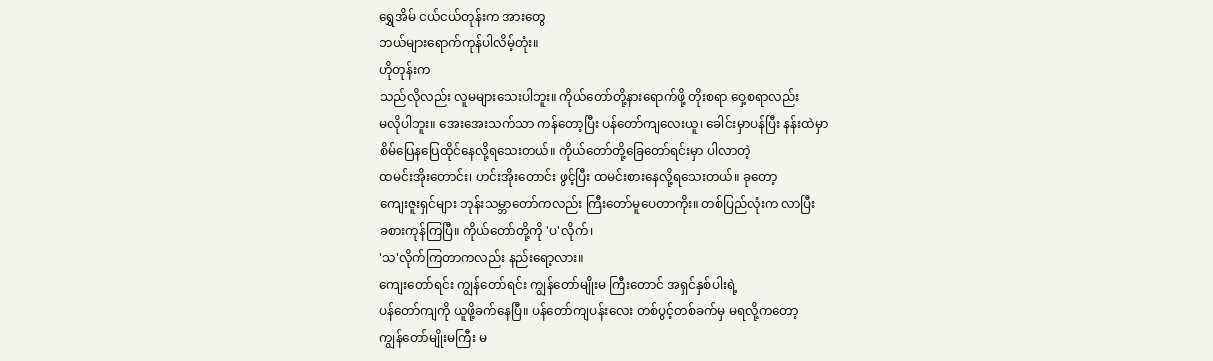ရွှေအိမ် ငယ်ငယ်တုန်းက အားတွေ
ဘယ်များရောက်ကုန်ပါလိမ့်တုံး။
ဟိုတုန်းက
သည်လိုလည်း လူမများသေးပါဘူး။ ကိုယ်တော်တို့နားရောက်ဖို့ တိုးစရာ ဝှေ့စရာလည်း
မလိုပါဘူး။ အေးအေးသက်သာ ကန်တော့ပြီး ပန်တော်ကျလေးယူ၊ ခေါင်းမှာပန်ပြီး နန်းထဲမှာ
စိမ်ပြေနပြေထိုင်နေလို့ရသေးတယ်။ ကိုယ်တော်တို့ခြေတော်ရင်းမှာ ပါလာတဲ့
ထမင်းအိုးတောင်း၊ ဟင်းအိုးတောင်း ဖွင့်ပြီး ထမင်းစားနေလို့ရသေးတယ်။ ခုတော့
ကျေးဇူးရှင်များ ဘုန်းသမ္ဘာတော်ကလည်း ကြီးတော်မူပေတာကိုး။ တစ်ပြည်လုံးက လာပြီး
ခစားကုန်ကြပြီ။ ကိုယ်တော်တို့ကို 'ပ'လိုက်၊
'သ'လိုက်ကြတာကလည်း နည်းရော့လား။
ကျေးတော်ရင်း ကျွန်တော်ရင်း ကျွန်တော်မျိုးမ ကြီးတောင် အရှင်နှစ်ပါးရဲ့
ပန်တော်ကျကို ယူဖို့ခက်နေပြီ။ ပန်တော်ကျပန်းလေး တစ်ပွင့်တစ်ခက်မှ မရလို့ကတော့
ကျွန်တော်မျိုးမကြီး မ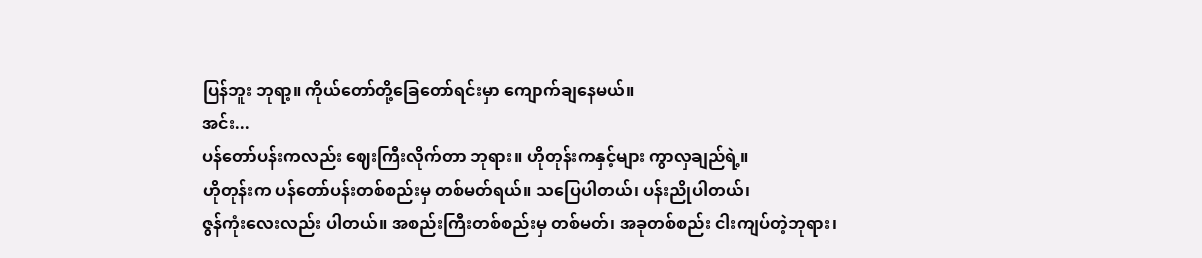ပြန်ဘူး ဘုရာ့။ ကိုယ်တော်တို့ခြေတော်ရင်းမှာ ကျောက်ချနေမယ်။
အင်း...
ပန်တော်ပန်းကလည်း ဈေးကြီးလိုက်တာ ဘုရား။ ဟိုတုန်းကနှင့်များ ကွာလှချည်ရဲ့။
ဟိုတုန်းက ပန်တော်ပန်းတစ်စည်းမှ တစ်မတ်ရယ်။ သပြေပါတယ်၊ ပန်းညိုပါတယ်၊
ဇွန်ကုံးလေးလည်း ပါတယ်။ အစည်းကြီးတစ်စည်းမှ တစ်မတ်၊ အခုတစ်စည်း ငါးကျပ်တဲ့ဘုရား၊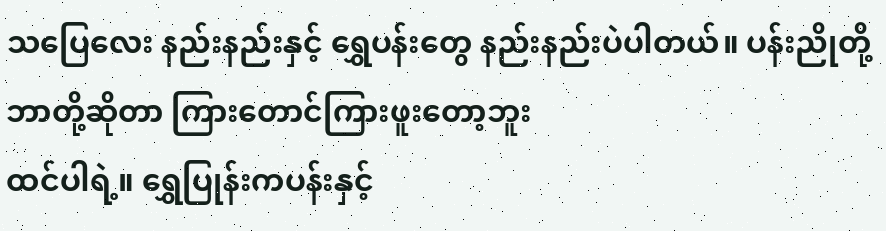သပြေလေး နည်းနည်းနှင့် ရွှေပန်းတွေ နည်းနည်းပဲပါတယ်။ ပန်းညိုတို့ ဘာတို့ဆိုတာ ကြားတောင်ကြားဖူးတော့ဘူး
ထင်ပါရဲ့။ ရွှေပြုန်းကပန်းနှင့်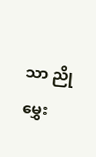သာ ညိုမွှေး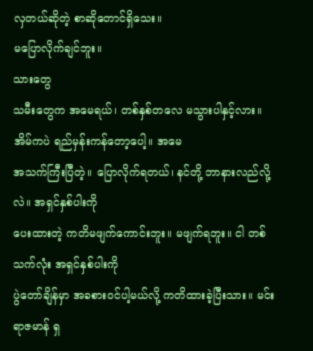လှတယ်ဆိုတဲ့ စာဆိုတောင်ရှိသေး။
မပြောလိုက်ချင်ဘူး။
သားတွေ
သမီးတွေက အမေရယ်၊ တစ်နှစ်တလေ မသွားပါနှင့်လား။ အိမ်ကပဲ ရည်မှန်းကန်တော့ပေါ့။ အမေ
အသက်ကြီးပြီတဲ့။ ပြောလိုက်ရတယ်၊ နင်တို့ ဘာနားလည်လို့လဲ။ အရှင်နှစ်ပါးကို
ပေးထားတဲ့ ကတိမဖျက်ကောင်းဘူး။ မဖျက်ရဘူး။ ငါ တစ်သက်လုံး အရှင်နှစ်ပါးကို
ပွဲတော်ချိန်မှာ အခစားဝင်ပါ့မယ်လို့ ကတိထားခဲ့ပြီးသား။ မင်းရာဇမာန် ရှ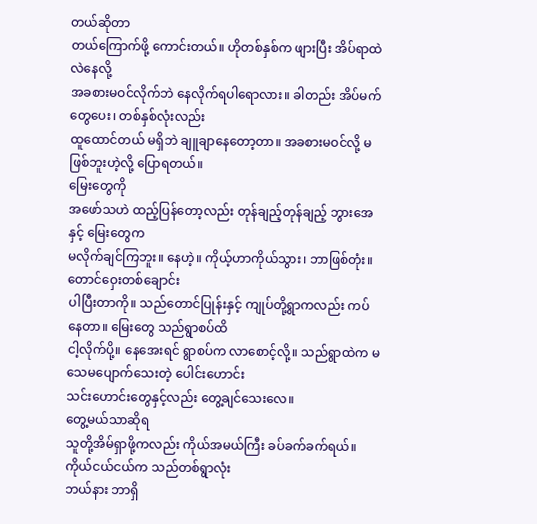တယ်ဆိုတာ
တယ်ကြောက်ဖို့ ကောင်းတယ်။ ဟိုတစ်နှစ်က ဖျားပြီး အိပ်ရာထဲ လဲနေလို့
အခစားမဝင်လိုက်ဘဲ နေလိုက်ရပါရောလား။ ခါတည်း အိပ်မက်တွေပေး၊ တစ်နှစ်လုံးလည်း
ထူထောင်တယ် မရှိဘဲ ချူချာနေတော့တာ။ အခစားမဝင်လို့ မဖြစ်ဘူးဟဲ့လို့ ပြောရတယ်။
မြေးတွေကို
အဖော်သဟဲ ထည့်ပြန်တော့လည်း တုန်ချည့်တုန်ချည့် ဘွားအေနှင့် မြေးတွေက
မလိုက်ချင်ကြဘူး။ နေဟဲ့။ ကိုယ့်ဟာကိုယ်သွား၊ ဘာဖြစ်တုံး။ တောင်ဝှေးတစ်ချောင်း
ပါပြီးတာကို။ သည်တောင်ပြုန်းနှင့် ကျုပ်တို့ရွာကလည်း ကပ်နေတာ။ မြေးတွေ သည်ရွာစပ်ထိ
ငါ့လိုက်ပို့။ နေအေးရင် ရွာစပ်က လာစောင့်လို့။ သည်ရွာထဲက မသေမပျောက်သေးတဲ့ ပေါင်းဟောင်း
သင်းဟောင်းတွေနှင့်လည်း တွေ့ချင်သေးလေ။
တွေ့မယ်သာဆိုရ
သူတို့အိမ်ရှာဖို့ကလည်း ကိုယ်အမယ်ကြီး ခပ်ခက်ခက်ရယ်။ ကိုယ်ငယ်ငယ်က သည်တစ်ရွာလုံး
ဘယ်နား ဘာရှိ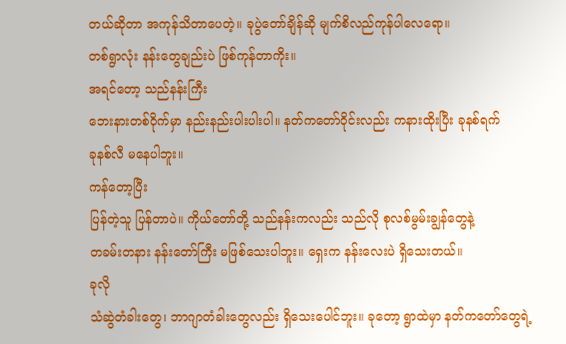တယ်ဆိုတာ အကုန်သိတာပေတဲ့။ ခုပွဲတော်ချိန်ဆို မျက်စိလည်ကုန်ပါလေရော။
တစ်ရွာလုံး နန်းတွေချည်းပဲ ဖြစ်ကုန်တာကိုး။
အရင်တော့ သည်နန်းကြီး
ဘေးနားတစ်ဝိုက်မှာ နည်းနည်းပါးပါးပါ။ နတ်ကတော်ဝိုင်းလည်း ကနားထိုးပြီး ခုနစ်ရက်
ခုနစ်လီ မနေပါဘူး။
ကန်တော့ပြီး
ပြန်တဲ့သူ ပြန်တာပဲ။ ကိုယ်တော်တို့ သည်နန်းကလည်း သည်လို စုလစ်မွမ်းချွန်တွေနဲ့
တခမ်းတနား နန်းတော်ကြီး မဖြစ်သေးပါဘူး။ ရှေးက နန်းလေးပဲ ရှိသေးတယ်။
ခုလို
သံဆွဲတံခါးတွေ၊ ဘာဂျာတံခါးတွေလည်း ရှိသေးပေါင်ဘူး။ ခုတော့ ရွာထဲမှာ နတ်ကတော်တွေရဲ့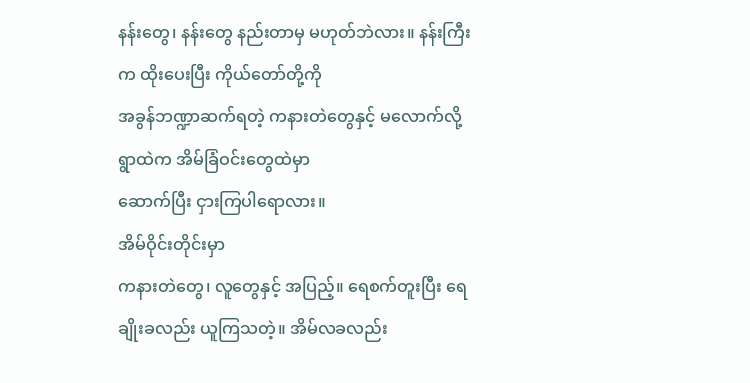နန်းတွေ၊ နန်းတွေ နည်းတာမှ မဟုတ်ဘဲလား။ နန်းကြီးက ထိုးပေးပြီး ကိုယ်တော်တို့ကို
အခွန်ဘဏ္ဍာဆက်ရတဲ့ ကနားတဲတွေနှင့် မလောက်လို့ ရွာထဲက အိမ်ခြံဝင်းတွေထဲမှာ
ဆောက်ပြီး ငှားကြပါရောလား။
အိမ်ဝိုင်းတိုင်းမှာ
ကနားတဲတွေ၊ လူတွေနှင့် အပြည့်။ ရေစက်တူးပြီး ရေချိုးခလည်း ယူကြသတဲ့။ အိမ်လခလည်း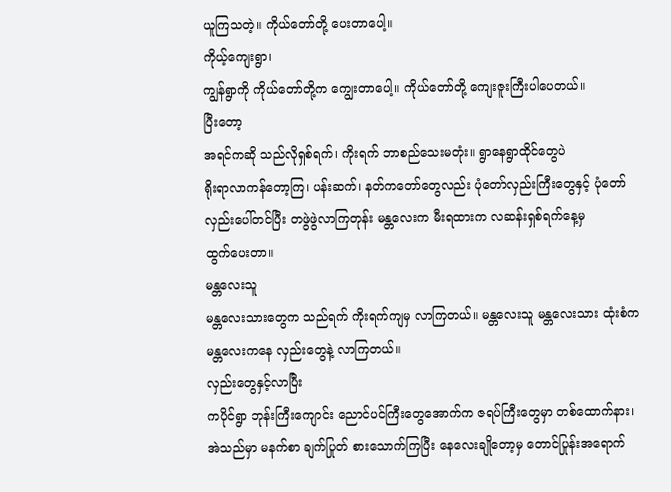ယူကြသတဲ့။ ကိုယ်တော်တို့ ပေးတာပေါ့။
ကိုယ့်ကျေးရွာ၊
ကျွန်ရွာကို ကိုယ်တော်တို့က ကျွေးတာပေါ့။ ကိုယ်တော်တို့ ကျေးဇူးကြီးပါပေတယ်။
ပြီးတော့
အရင်ကဆို သည်လိုရှစ်ရက်၊ ကိုးရက် ဘာစည်သေးမတုံး။ ရွာနေရွာထိုင်တွေပဲ
ရိုးရာလာကန်တော့ကြ၊ ပန်းဆက်၊ နတ်ကတော်တွေလည်း ပုံတော်လှည်းကြီးတွေနှင့် ပုံတော်
လှည်းပေါ်တင်ပြီး တဖွဲဖွဲလာကြတုန်း မန္တလေးက မီးရထားက လဆန်းရှစ်ရက်နေ့မှ
ထွက်ပေးတာ။
မန္တလေးသူ
မန္တလေးသားတွေက သည်ရက် ကိုးရက်ကျမှ လာကြတယ်။ မန္တလေးသူ မန္တလေးသား ထုံးစံက
မန္တလေးကနေ လှည်းတွေနဲ့ လာကြတယ်။
လှည်းတွေနှင့်လာပြီး
ကပိုင်ရွာ ဘုန်းကြီးကျောင်း ညောင်ပင်ကြီးတွေအောက်က ဇရပ်ကြီးတွေမှာ တစ်ထောက်နား၊
အဲသည်မှာ မနက်စာ ချက်ပြုတ် စားသောက်ကြပြီး နေလေးချိုတော့မှ တောင်ပြုန်းအရောက်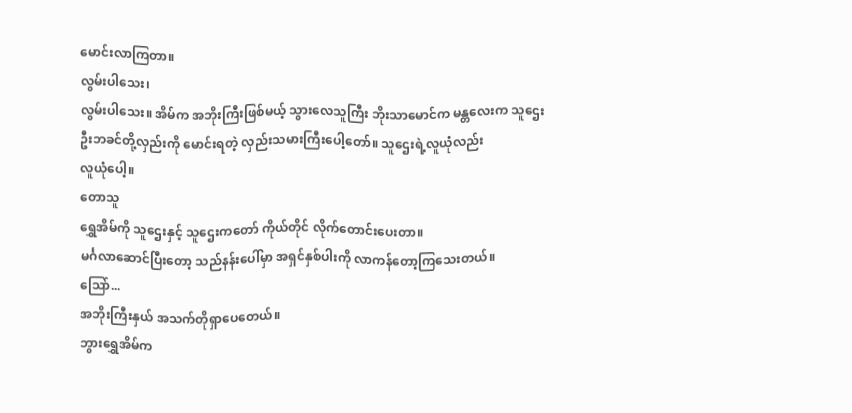မောင်းလာကြတာ။
လွမ်းပါသေး၊
လွမ်းပါသေး။ အိမ်က အဘိုးကြီးဖြစ်မယ့် သွားလေသူကြီး ဘိုးသာမောင်က မန္တလေးက သူဌေး
ဦးဘခင်တို့လှည်းကို မောင်းရတဲ့ လှည်းသမားကြီးပေါ့တော်။ သူဌေးရဲ့လူယုံလည်း
လူယုံပေါ့။
တောသူ
ရွှေအိမ်ကို သူဌေးနှင့် သူဌေးကတော် ကိုယ်တိုင် လိုက်တောင်းပေးတာ။
မင်္ဂလာဆောင်ပြီးတော့ သည်နန်းပေါ်မှာ အရှင်နှစ်ပါးကို လာကန်တော့ကြသေးတယ်။
သြော်...
အဘိုးကြီးနှယ် အသက်တိုရှာပေတေယ်။
ဘွားရွှေအိမ်က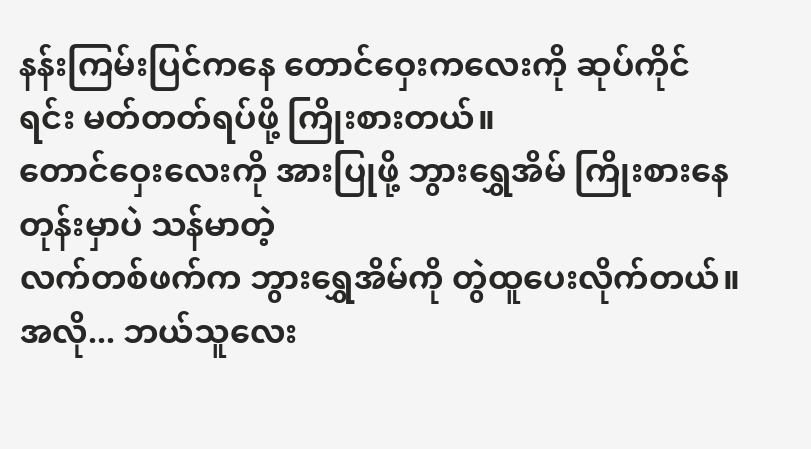နန်းကြမ်းပြင်ကနေ တောင်ဝှေးကလေးကို ဆုပ်ကိုင်ရင်း မတ်တတ်ရပ်ဖို့ ကြိုးစားတယ်။
တောင်ဝှေးလေးကို အားပြုဖို့ ဘွားရွှေအိမ် ကြိုးစားနေတုန်းမှာပဲ သန်မာတဲ့
လက်တစ်ဖက်က ဘွားရွှေအိမ်ကို တွဲထူပေးလိုက်တယ်။ အလို... ဘယ်သူလေး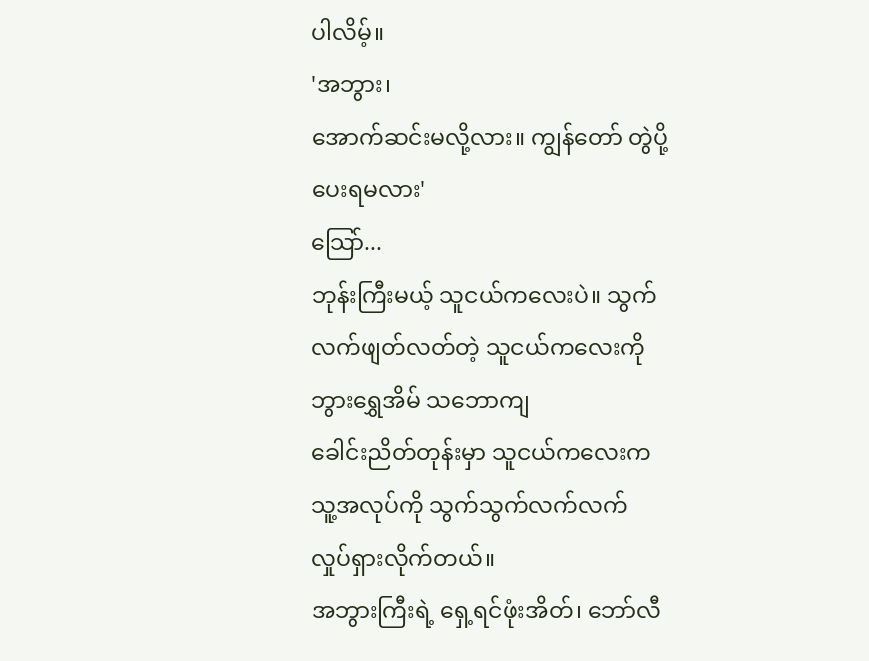ပါလိမ့်။
'အဘွား၊
အောက်ဆင်းမလို့လား။ ကျွန်တော် တွဲပို့ပေးရမလား'
သြော်...
ဘုန်းကြီးမယ့် သူငယ်ကလေးပဲ။ သွက်လက်ဖျတ်လတ်တဲ့ သူငယ်ကလေးကို ဘွားရွှေအိမ် သဘောကျ
ခေါင်းညိတ်တုန်းမှာ သူငယ်ကလေးက သူ့အလုပ်ကို သွက်သွက်လက်လက် လှုပ်ရှားလိုက်တယ်။
အဘွားကြီးရဲ့ ရှေ့ရင်ဖုံးအိတ်၊ ဘော်လီ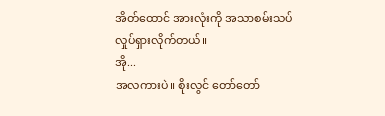အိတ်ထောင် အားလုံးကို အသာစမ်းသပ်
လှုပ်ရှားလိုက်တယ်။
အို...
အလကားပဲ။ စိုးလွင် တော်တော်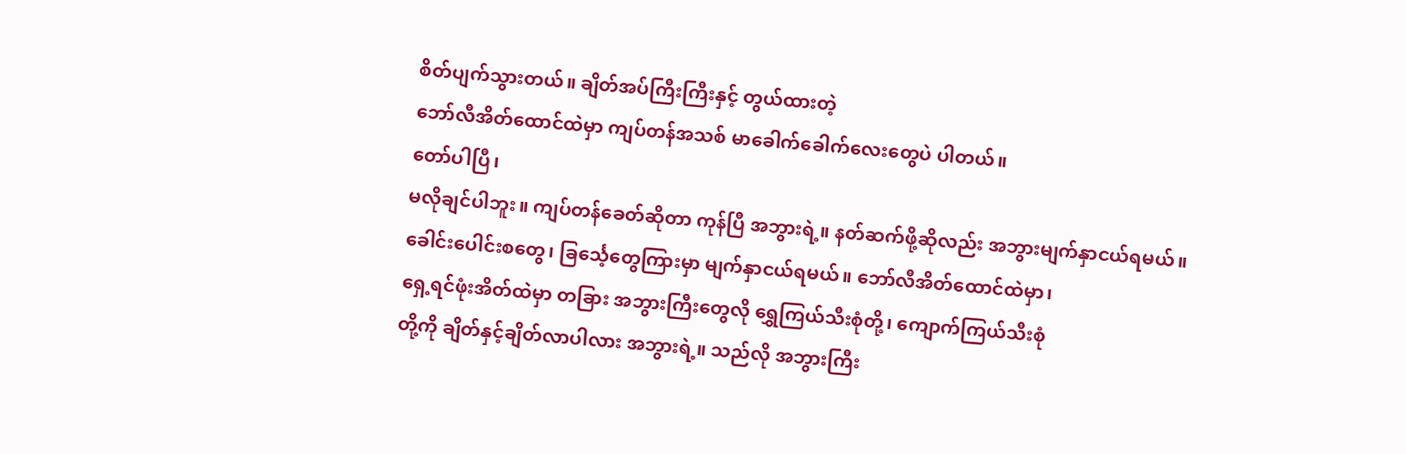စိတ်ပျက်သွားတယ်။ ချိတ်အပ်ကြီးကြီးနှင့် တွယ်ထားတဲ့
ဘော်လီအိတ်ထောင်ထဲမှာ ကျပ်တန်အသစ် မာခေါက်ခေါက်လေးတွေပဲ ပါတယ်။
တော်ပါပြီ၊
မလိုချင်ပါဘူး။ ကျပ်တန်ခေတ်ဆိုတာ ကုန်ပြီ အဘွားရဲ့။ နတ်ဆက်ဖို့ဆိုလည်း အဘွားမျက်နှာငယ်ရမယ်။
ခေါင်းပေါင်းစတွေ၊ ခြင်္သေ့တွေကြားမှာ မျက်နှာငယ်ရမယ်။ ဘော်လီအိတ်ထောင်ထဲမှာ၊
ရှေ့ရင်ဖုံးအိတ်ထဲမှာ တခြား အဘွားကြီးတွေလို ရွှေကြယ်သီးစုံတို့၊ ကျောက်ကြယ်သီးစုံ
တို့ကို ချိတ်နှင့်ချိတ်လာပါလား အဘွားရဲ့။ သည်လို အဘွားကြီး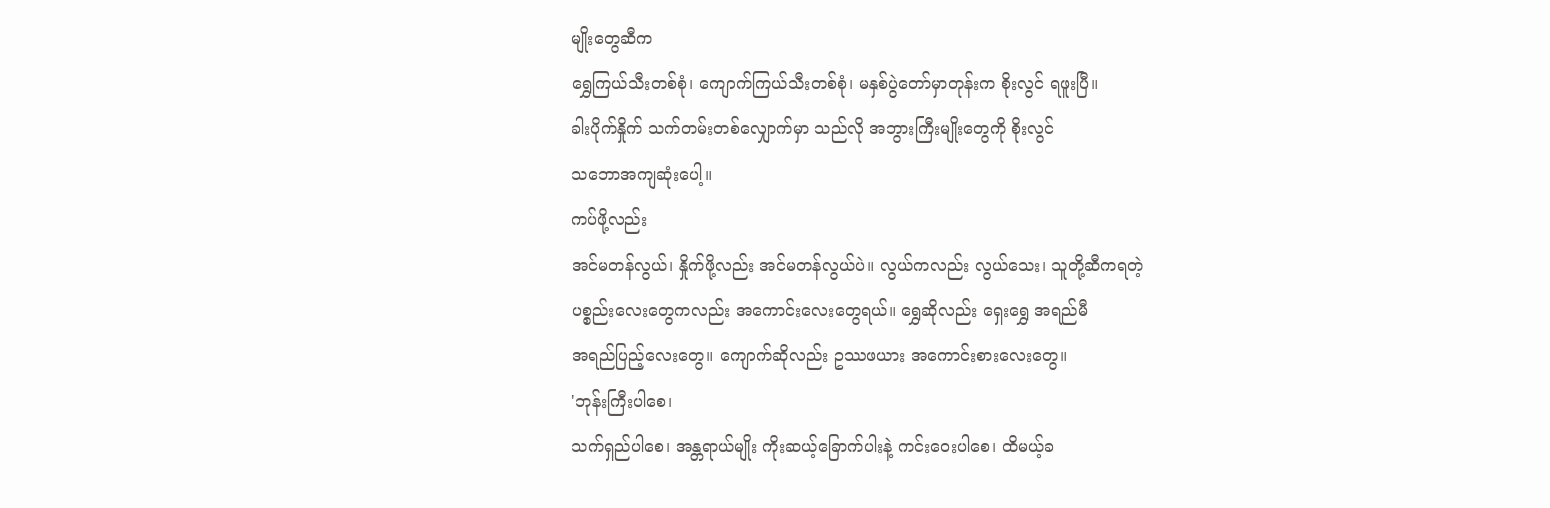မျိုးတွေဆီက
ရွှေကြယ်သီးတစ်စုံ၊ ကျောက်ကြယ်သီးတစ်စုံ၊ မနှစ်ပွဲတော်မှာတုန်းက စိုးလွင် ရဖူးပြီ။
ခါးပိုက်နှိုက် သက်တမ်းတစ်လျှောက်မှာ သည်လို အဘွားကြီးမျိုးတွေကို စိုးလွင်
သဘောအကျဆုံးပေါ့။
ကပ်ဖို့လည်း
အင်မတန်လွယ်၊ နှိုက်ဖို့လည်း အင်မတန်လွယ်ပဲ။ လွယ်ကလည်း လွယ်သေး၊ သူတို့ဆီကရတဲ့
ပစ္စည်းလေးတွေကလည်း အကောင်းလေးတွေရယ်။ ရွှေဆိုလည်း ရှေးရွှေ အရည်မီ
အရည်ပြည့်လေးတွေ။ ကျောက်ဆိုလည်း ဥဿဖယား အကောင်းစားလေးတွေ။
'ဘုန်းကြီးပါစေ၊
သက်ရှည်ပါစေ၊ အန္တရာယ်မျိုး ကိုးဆယ့်ခြောက်ပါးနဲ့ ကင်းဝေးပါစေ၊ ထိမယ့်ခ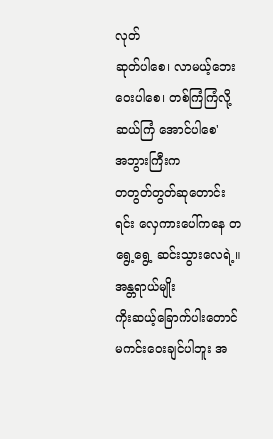လုတ်
ဆုတ်ပါစေ၊ လာမယ့်ဘေး ဝေးပါစေ၊ တစ်ကြံကြံလို့ ဆယ်ကြံ အောင်ပါစေ'
အဘွားကြီးက
တတွတ်တွတ်ဆုတောင်းရင်း လှေကားပေါ်ကနေ တရွေ့ရွေ့ ဆင်းသွားလေရဲ့။
အန္တရာယ်မျိုး
ကိုးဆယ့်ခြောက်ပါးတောင် မကင်းဝေးချင်ပါဘူး အ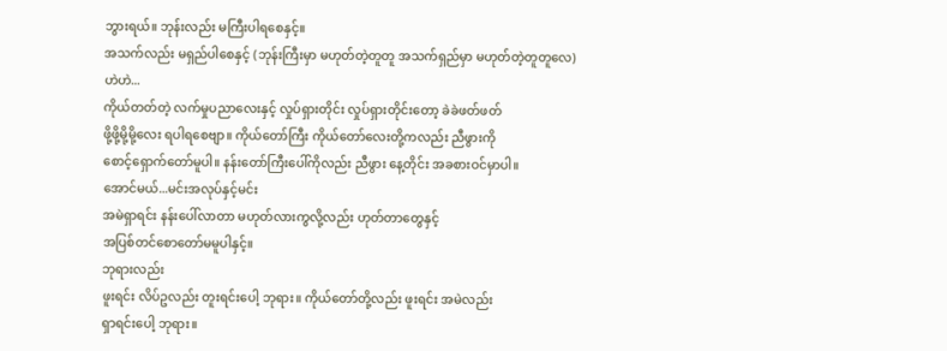ဘွားရယ်။ ဘုန်းလည်း မကြီးပါရစေနှင့်။
အသက်လည်း မရှည်ပါစေနှင့် (ဘုန်းကြီးမှာ မဟုတ်တဲ့တူတူ အသက်ရှည်မှာ မဟုတ်တဲ့တူတူလေ)
ဟဲဟဲ...
ကိုယ်တတ်တဲ့ လက်မှုပညာလေးနှင့် လှုပ်ရှားတိုင်း လှုပ်ရှားတိုင်းတော့ ခဲခဲဖတ်ဖတ်
ဖို့ဖို့မို့မို့လေး ရပါရစေဗျာ။ ကိုယ်တော်ကြီး ကိုယ်တော်လေးတို့ကလည်း ညီဖွားကို
စောင့်ရှောက်တော်မူပါ။ နန်းတော်ကြီးပေါ်ကိုလည်း ညီဖွား နေ့တိုင်း အခစားဝင်မှာပါ။
အောင်မယ်...မင်းအလုပ်နှင့်မင်း
အမဲရှာရင်း နန်းပေါ်လာတာ မဟုတ်လားကွလို့လည်း ဟုတ်တာတွေနှင့်
အပြစ်တင်စောတော်မမူပါနှင့်။
ဘုရားလည်း
ဖူးရင်း လိပ်ဥလည်း တူးရင်းပေါ့ ဘုရား။ ကိုယ်တော်တို့လည်း ဖူးရင်း အမဲလည်း
ရှာရင်းပေါ့ ဘုရား။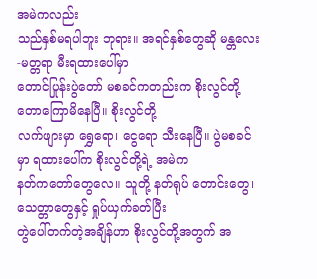အမဲကလည်း
သည်နှစ်မရပါဘူး ဘုရား။ အရင်နှစ်တွေဆို မန္တလေး-မတ္တရာ မီးရထားပေါ်မှာ
တောင်ပြုန်းပွဲတော် မစခင်ကတည်းက စိုးလွင်တို့ တောကြောမိနေပြီ။ စိုးလွင်တို့
လက်ဖျားမှာ ရွှေရော၊ ငွေရော သီးနေပြီ။ ပွဲမစခင်မှာ ရထားပေါ်က စိုးလွင်တို့ရဲ့ အမဲက
နတ်ကတော်တွေလေ။ သူတို့ နတ်ရုပ် တောင်းတွေ၊ သေတ္တာတွေနှင့် ရှုပ်ယှက်ခတ်ပြီး
တွဲပေါ်တက်တဲ့အချိန်ဟာ စိုးလွင်တို့အတွက် အ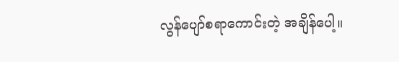လွန်ပျော်စရာကောင်းတဲ့ အချိန်ပေါ့။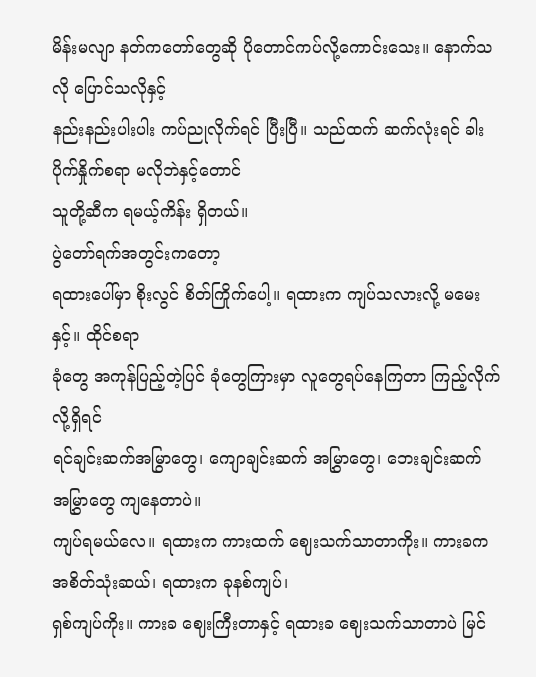မိန်းမလျာ နတ်ကတော်တွေဆို ပိုတောင်ကပ်လို့ကောင်းသေး။ နောက်သလို ပြောင်သလိုနှင့်
နည်းနည်းပါးပါး ကပ်ညုလိုက်ရင် ပြီးပြီ။ သည်ထက် ဆက်လုံးရင် ခါးပိုက်နှိုက်စရာ မလိုဘဲနှင့်တောင်
သူတို့ဆီက ရမယ့်ကိန်း ရှိတယ်။
ပွဲတော်ရက်အတွင်းကတော့
ရထားပေါ်မှာ စိုးလွင် စိတ်ကြိုက်ပေါ့။ ရထားက ကျပ်သလားလို့ မမေးနှင့်။ ထိုင်စရာ
ခုံတွေ အကုန်ပြည့်တဲ့ပြင် ခုံတွေကြားမှာ လူတွေရပ်နေကြတာ ကြည့်လိုက်လို့ရှိရင်
ရင်ချင်းဆက်အမြွာတွေ၊ ကျောချင်းဆက် အမြွှာတွေ၊ ဘေးချင်းဆက် အမြွှာတွေ ကျနေတာပဲ။
ကျပ်ရမယ်လေ။ ရထားက ကားထက် ဈေးသက်သာတာကိုး။ ကားခက အစိတ်သုံးဆယ်၊ ရထားက ခုနစ်ကျပ်၊
ရှစ်ကျပ်ကိုး။ ကားခ ဈေးကြီးတာနှင့် ရထားခ ဈေးသက်သာတာပဲ မြင်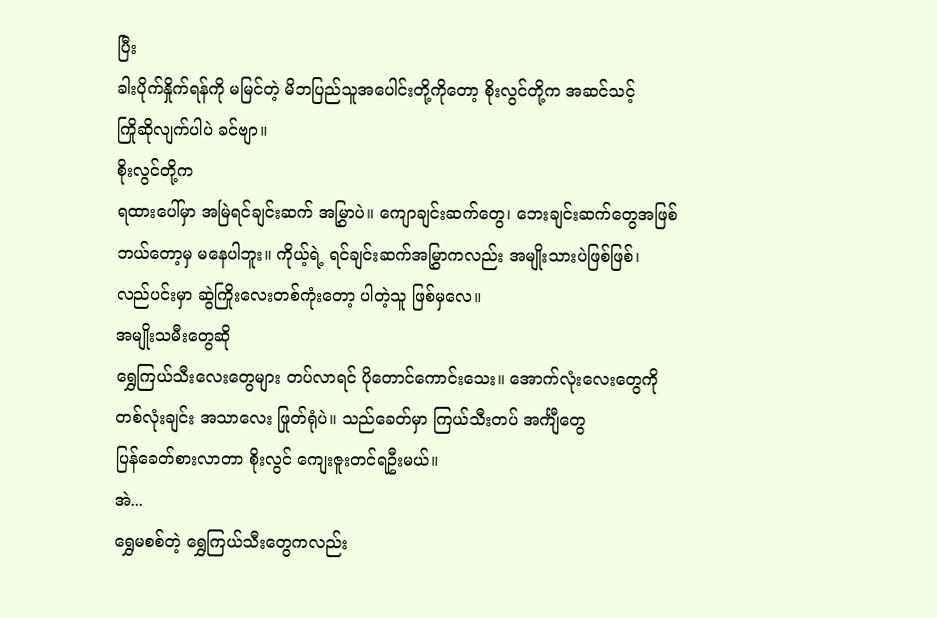ပြီး
ခါးပိုက်နှိုက်ရန်ကို မမြင်တဲ့ မိဘပြည်သူအပေါင်းတို့ကိုတော့ စိုးလွင်တို့က အဆင်သင့်
ကြိုဆိုလျက်ပါပဲ ခင်ဗျာ။
စိုးလွင်တို့က
ရထားပေါ်မှာ အမြဲရင်ချင်းဆက် အမြွှာပဲ။ ကျောချင်းဆက်တွေ၊ ဘေးချင်းဆက်တွေအဖြစ်
ဘယ်တော့မှ မနေပါဘူး။ ကိုယ့်ရဲ့ ရင်ချင်းဆက်အမြွှာကလည်း အမျိုးသားပဲဖြစ်ဖြစ်၊
လည်ပင်းမှာ ဆွဲကြိုးလေးတစ်ကုံးတော့ ပါတဲ့သူ ဖြစ်မှလေ။
အမျိုးသမီးတွေဆို
ရွှေကြယ်သီးလေးတွေများ တပ်လာရင် ပိုတောင်ကောင်းသေး။ အောက်လုံးလေးတွေကို
တစ်လုံးချင်း အသာလေး ဖြုတ်ရုံပဲ။ သည်ခေတ်မှာ ကြယ်သီးတပ် အင်္ကျီတွေ
ပြန်ခေတ်စားလာတာ စိုးလွင် ကျေးဇူးတင်ရဦးမယ်။
အဲ...
ရွှေမစစ်တဲ့ ရွှေကြယ်သီးတွေကလည်း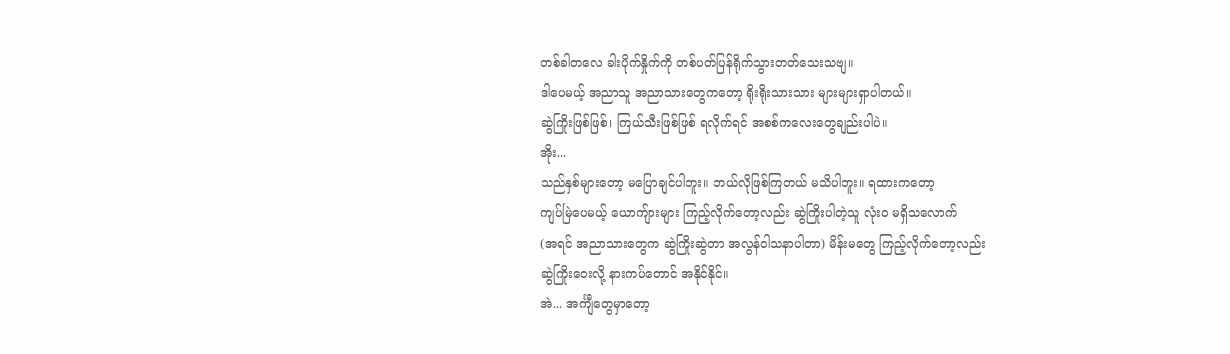တစ်ခါတလေ ခါးပိုက်နှိုက်ကို တစ်ပတ်ပြန်ရိုက်သွားတတ်သေးသဗျ။
ဒါပေမယ့် အညာသူ အညာသားတွေကတော့ ရိုးရိုးသားသား များများရှာပါတယ်။
ဆွဲကြိုးဖြစ်ဖြစ်၊ ကြယ်သီးဖြစ်ဖြစ် ရလိုက်ရင် အစစ်ကလေးတွေချည်းပါပဲ။
အိုး...
သည်နှစ်များတော့ မပြောချင်ပါဘူး။ ဘယ်လိုဖြစ်ကြတယ် မသိပါဘူး။ ရထားကတော့
ကျပ်မြဲပေမယ့် ယောကျ်ားများ ကြည့်လိုက်တော့လည်း ဆွဲကြိုးပါတဲ့သူ လုံးဝ မရှိသလောက်
(အရင် အညာသားတွေက ဆွဲကြိုးဆွဲတာ အလွန်ဝါသနာပါတာ) မိန်းမတွေ ကြည့်လိုက်တော့လည်း
ဆွဲကြိုးဝေးလို့ နားကပ်တောင် အနိုင်နိုင်။
အဲ... အင်္ကျီတွေမှာတော့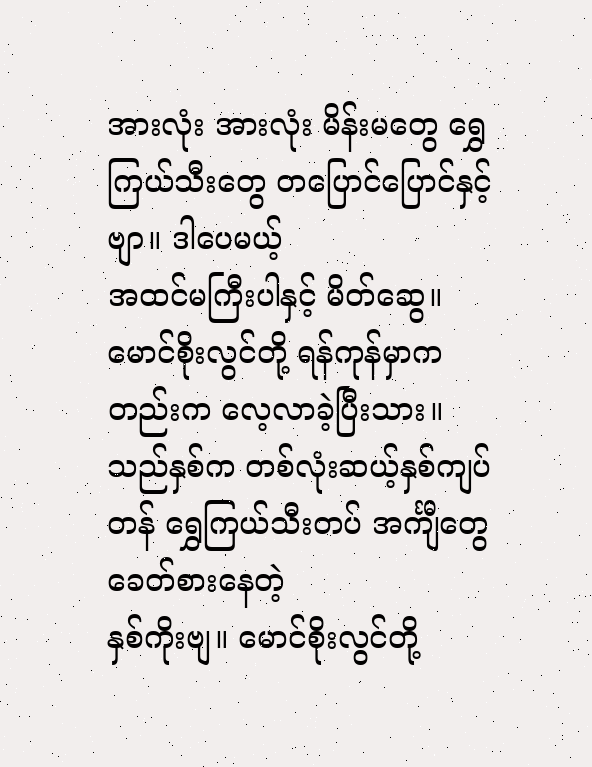အားလုံး အားလုံး မိန်းမတွေ ရွှေကြယ်သီးတွေ တပြောင်ပြောင်နှင့်ဗျာ။ ဒါပေမယ့်
အထင်မကြီးပါနှင့် မိတ်ဆွေ။ မောင်စိုးလွင်တို့ ရန်ကုန်မှာကတည်းက လေ့လာခဲ့ပြီးသား။
သည်နှစ်က တစ်လုံးဆယ့်နှစ်ကျပ်တန် ရွှေကြယ်သီးတပ် အင်္ကျီတွေ ခေတ်စားနေတဲ့
နှစ်ကိုးဗျ။ မောင်စိုးလွင်တို့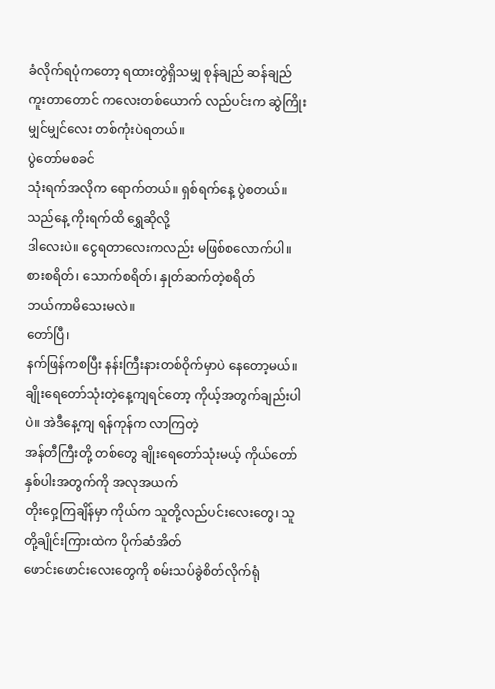ခံလိုက်ရပုံကတော့ ရထားတွဲရှိသမျှ စုန်ချည် ဆန်ချည်
ကူးတာတောင် ကလေးတစ်ယောက် လည်ပင်းက ဆွဲကြိုးမျှင်မျှင်လေး တစ်ကုံးပဲရတယ်။
ပွဲတော်မစခင်
သုံးရက်အလိုက ရောက်တယ်။ ရှစ်ရက်နေ့ ပွဲစတယ်။ သည်နေ့ ကိုးရက်ထိ ရွှေဆိုလို့
ဒါလေးပဲ။ ငွေရတာလေးကလည်း မဖြစ်စလောက်ပါ။ စားစရိတ်၊ သောက်စရိတ်၊ နှုတ်ဆက်တဲ့စရိတ်
ဘယ်ကာမိသေးမလဲ။
တော်ပြီ၊
နက်ဖြန်ကစပြီး နန်းကြီးနားတစ်ဝိုက်မှာပဲ နေတော့မယ်။
ချိုးရေတော်သုံးတဲ့နေ့ကျရင်တော့ ကိုယ့်အတွက်ချည်းပါပဲ။ အဲဒီနေ့ကျ ရန်ကုန်က လာကြတဲ့
အန်တီကြီးတို့ တစ်တွေ ချိုးရေတော်သုံးမယ့် ကိုယ်တော်နှစ်ပါးအတွက်ကို အလုအယက်
တိုးဝှေ့ကြချိန်မှာ ကိုယ်က သူတို့လည်ပင်းလေးတွေ၊ သူတို့ချိုင်းကြားထဲက ပိုက်ဆံအိတ်
ဖောင်းဖောင်းလေးတွေကို စမ်းသပ်ခွဲစိတ်လိုက်ရုံ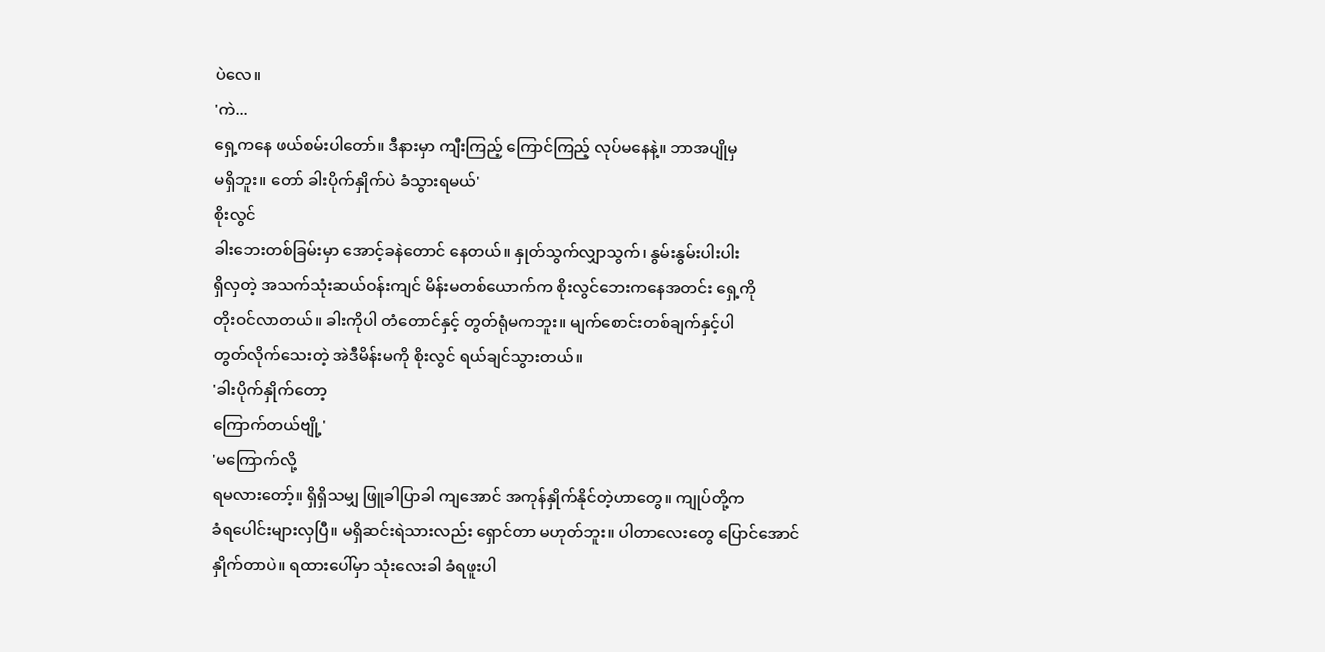ပဲလေ။
'ကဲ...
ရှေ့ကနေ ဖယ်စမ်းပါတော်။ ဒီနားမှာ ကျီးကြည့် ကြောင်ကြည့် လုပ်မနေနဲ့။ ဘာအပျိုမှ
မရှိဘူး။ တော် ခါးပိုက်နှိုက်ပဲ ခံသွားရမယ်'
စိုးလွင်
ခါးဘေးတစ်ခြမ်းမှာ အောင့်ခနဲတောင် နေတယ်။ နှုတ်သွက်လျှာသွက်၊ နွမ်းနွမ်းပါးပါး
ရှိလှတဲ့ အသက်သုံးဆယ်ဝန်းကျင် မိန်းမတစ်ယောက်က စိုးလွင်ဘေးကနေအတင်း ရှေ့ကို
တိုးဝင်လာတယ်။ ခါးကိုပါ တံတောင်နှင့် တွတ်ရုံမကဘူး။ မျက်စောင်းတစ်ချက်နှင့်ပါ
တွတ်လိုက်သေးတဲ့ အဲဒီမိန်းမကို စိုးလွင် ရယ်ချင်သွားတယ်။
'ခါးပိုက်နှိုက်တော့
ကြောက်တယ်ဗျို့'
'မကြောက်လို့
ရမလားတော့်။ ရှိရှိသမျှ ဖြူခါပြာခါ ကျအောင် အကုန်နှိုက်နိုင်တဲ့ဟာတွေ။ ကျုပ်တို့က
ခံရပေါင်းများလှပြီ။ မရှိဆင်းရဲသားလည်း ရှောင်တာ မဟုတ်ဘူး။ ပါတာလေးတွေ ပြောင်အောင်
နှိုက်တာပဲ။ ရထားပေါ်မှာ သုံးလေးခါ ခံရဖူးပါ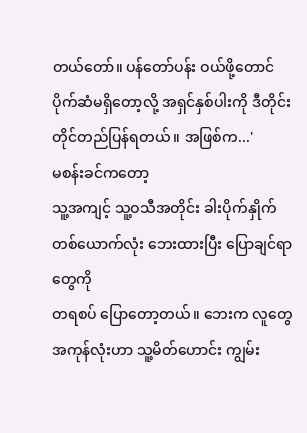တယ်တော်။ ပန်တော်ပန်း ဝယ်ဖို့တောင်
ပိုက်ဆံမရှိတော့လို့ အရှင်နှစ်ပါးကို ဒီတိုင်း တိုင်တည်ပြန်ရတယ်။ အဖြစ်က...'
မစန်းခင်ကတော့
သူ့အကျင့် သူ့ဝသီအတိုင်း ခါးပိုက်နှိုက် တစ်ယောက်လုံး ဘေးထားပြီး ပြောချင်ရာတွေကို
တရစပ် ပြောတော့တယ်။ ဘေးက လူတွေအကုန်လုံးဟာ သူ့မိတ်ဟောင်း ကျွမ်း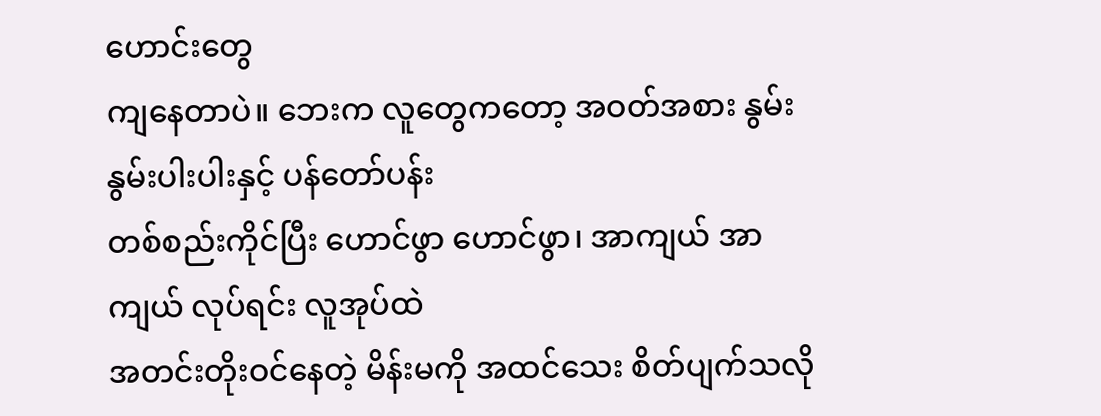ဟောင်းတွေ
ကျနေတာပဲ။ ဘေးက လူတွေကတော့ အဝတ်အစား နွမ်းနွမ်းပါးပါးနှင့် ပန်တော်ပန်း
တစ်စည်းကိုင်ပြီး ဟောင်ဖွာ ဟောင်ဖွာ၊ အာကျယ် အာကျယ် လုပ်ရင်း လူအုပ်ထဲ
အတင်းတိုးဝင်နေတဲ့ မိန်းမကို အထင်သေး စိတ်ပျက်သလို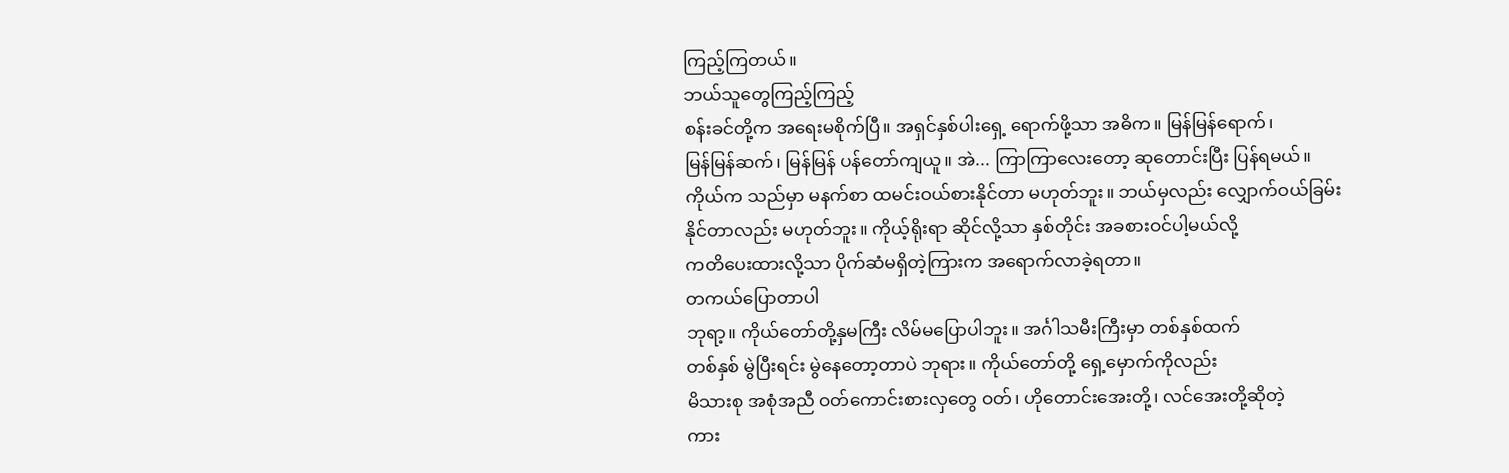ကြည့်ကြတယ်။
ဘယ်သူတွေကြည့်ကြည့်
စန်းခင်တို့က အရေးမစိုက်ပြီ။ အရှင်နှစ်ပါးရှေ့ ရောက်ဖို့သာ အဓိက။ မြန်မြန်ရောက်၊
မြန်မြန်ဆက်၊ မြန်မြန် ပန်တော်ကျယူ။ အဲ... ကြာကြာလေးတော့ ဆုတောင်းပြီး ပြန်ရမယ်။
ကိုယ်က သည်မှာ မနက်စာ ထမင်းဝယ်စားနိုင်တာ မဟုတ်ဘူး။ ဘယ်မှလည်း လျှောက်ဝယ်ခြမ်း
နိုင်တာလည်း မဟုတ်ဘူး။ ကိုယ့်ရိုးရာ ဆိုင်လို့သာ နှစ်တိုင်း အခစားဝင်ပါ့မယ်လို့
ကတိပေးထားလို့သာ ပိုက်ဆံမရှိတဲ့ကြားက အရောက်လာခဲ့ရတာ။
တကယ်ပြောတာပါ
ဘုရာ့။ ကိုယ်တော်တို့နှမကြီး လိမ်မပြောပါဘူး။ အင်္ဂါသမီးကြီးမှာ တစ်နှစ်ထက်
တစ်နှစ် မွဲပြီးရင်း မွဲနေတော့တာပဲ ဘုရား။ ကိုယ်တော်တို့ ရှေ့မှောက်ကိုလည်း
မိသားစု အစုံအညီ ဝတ်ကောင်းစားလှတွေ ဝတ်၊ ဟိုတောင်းအေးတို့၊ လင်အေးတို့ဆိုတဲ့
ကား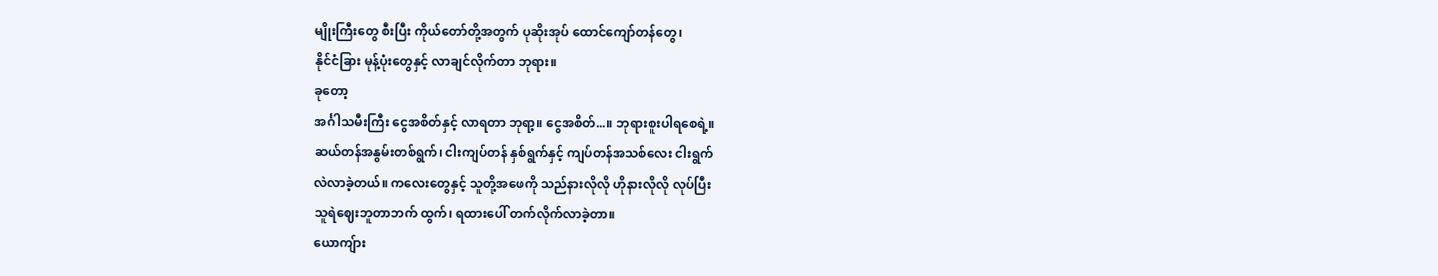မျိုးကြီးတွေ စီးပြီး ကိုယ်တော်တို့အတွက် ပုဆိုးအုပ် ထောင်ကျော်တန်တွေ၊
နိုင်ငံခြား မုန့်ပုံးတွေနှင့် လာချင်လိုက်တာ ဘုရား။
ခုတော့
အင်္ဂါသမီးကြီး ငွေအစိတ်နှင့် လာရတာ ဘုရာ့။ ငွေအစိတ်...။ ဘုရားစူးပါရစေရဲ့။
ဆယ်တန်အနွမ်းတစ်ရွက်၊ ငါးကျပ်တန် နှစ်ရွက်နှင့် ကျပ်တန်အသစ်လေး ငါးရွက်
လဲလာခဲ့တယ်။ ကလေးတွေနှင့် သူတို့အဖေကို သည်နားလိုလို ဟိုနားလိုလို လုပ်ပြီး
သူရဲဈေးဘူတာဘက် ထွက်၊ ရထားပေါ် တက်လိုက်လာခဲ့တာ။
ယောကျ်ား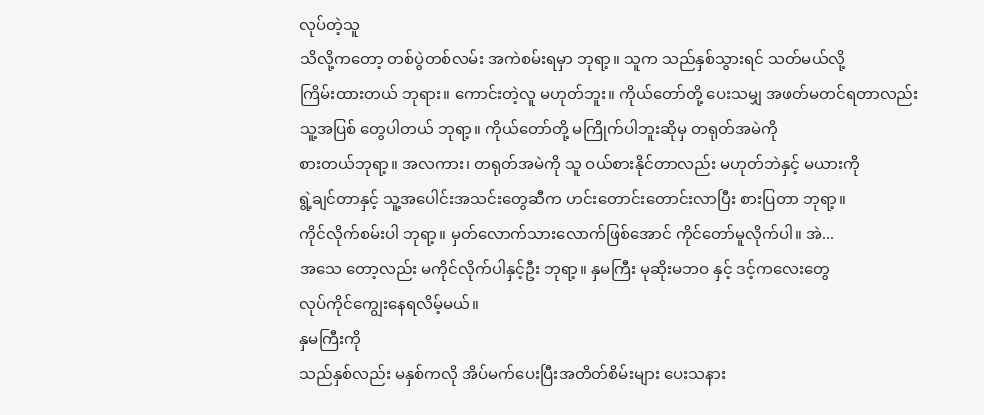လုပ်တဲ့သူ
သိလို့ကတော့ တစ်ပွဲတစ်လမ်း အကဲစမ်းရမှာ ဘုရာ့။ သူက သည်နှစ်သွားရင် သတ်မယ်လို့
ကြိမ်းထားတယ် ဘုရား။ ကောင်းတဲ့လူ မဟုတ်ဘူး။ ကိုယ်တော်တို့ ပေးသမျှ အဖတ်မတင်ရတာလည်း
သူ့အပြစ် တွေပါတယ် ဘုရာ့။ ကိုယ်တော်တို့ မကြိုက်ပါဘူးဆိုမှ တရုတ်အမဲကို
စားတယ်ဘုရာ့။ အလကား၊ တရုတ်အမဲကို သူ ဝယ်စားနိုင်တာလည်း မဟုတ်ဘဲနှင့် မယားကို
ရွဲ့ချင်တာနှင့် သူ့အပေါင်းအသင်းတွေဆီက ဟင်းတောင်းတောင်းလာပြီး စားပြတာ ဘုရာ့။
ကိုင်လိုက်စမ်းပါ ဘုရာ့။ မှတ်လောက်သားလောက်ဖြစ်အောင် ကိုင်တော်မူလိုက်ပါ။ အဲ...
အသေ တော့လည်း မကိုင်လိုက်ပါနှင့်ဦး ဘုရာ့။ နှမကြီး မုဆိုးမဘဝ နှင့် ဒင့်ကလေးတွေ
လုပ်ကိုင်ကျွေးနေရလိမ့်မယ်။
နှမကြီးကို
သည်နှစ်လည်း မနှစ်ကလို အိပ်မက်ပေးပြီးအတိတ်စိမ်းများ ပေးသနား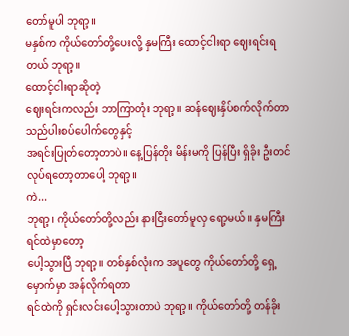တော်မူပါ ဘုရာ့။
မနှစ်က ကိုယ်တော်တို့ပေးလို့ နှမကြီး ထောင့်ငါးရာ ဈေးရင်းရတယ် ဘုရာ့။
ထောင့်ငါးရာဆိုတဲ့
ဈေးရင်းကလည်း ဘာကြာတုံး ဘုရာ့။ ဆန်ဈေးနှိပ်စက်လိုက်တာ သည်ပါးစပ်ပေါက်တွေနှင့်
အရင်းပြုတ်တော့တာပဲ။ နေ့ပြန်တိုး မိန်းမကို ပြန်ပြီး ရှိခိုး ဦးတင်
လုပ်ရတော့တာပေါ့ ဘုရာ့။
ကဲ...
ဘုရာ့၊ ကိုယ်တော်တို့လည်း နားငြီးတော်မူလှ ရော့မယ်။ နှမကြီးရင်ထဲမှာတော့
ပေါ့သွားပြီ ဘုရာ့။ တစ်နှစ်လုံးက အပူတွေ ကိုယ်တော်တို့ ရှေ့မှောက်မှာ အန်လိုက်ရတာ
ရင်ထဲကို ရှင်းလင်းပေါ့သွားတာပဲ ဘုရာ့။ ကိုယ်တော်တို့ တန်ခိုး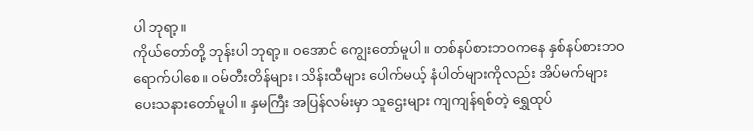ပါ ဘုရာ့။
ကိုယ်တော်တို့ ဘုန်းပါ ဘုရာ့။ ဝအောင် ကျွေးတော်မူပါ။ တစ်နပ်စားဘဝကနေ နှစ်နပ်စားဘဝ
ရောက်ပါစေ။ ဝမ်တီးတိန်များ၊ သိန်းထီများ ပေါက်မယ့် နံပါတ်များကိုလည်း အိပ်မက်များ
ပေးသနားတော်မူပါ။ နှမကြီး အပြန်လမ်းမှာ သူဌေးများ ကျကျန်ရစ်တဲ့ ရွှေထုပ်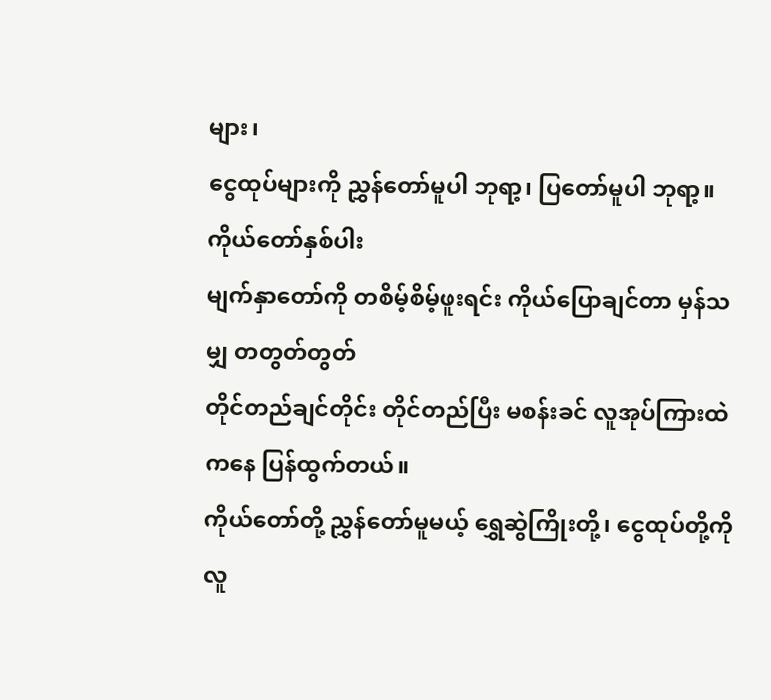များ၊
ငွေထုပ်များကို ညွှန်တော်မူပါ ဘုရာ့၊ ပြတော်မူပါ ဘုရာ့။
ကိုယ်တော်နှစ်ပါး
မျက်နှာတော်ကို တစိမ့်စိမ့်ဖူးရင်း ကိုယ်ပြောချင်တာ မှန်သမျှ တတွတ်တွတ်
တိုင်တည်ချင်တိုင်း တိုင်တည်ပြီး မစန်းခင် လူအုပ်ကြားထဲကနေ ပြန်ထွက်တယ်။
ကိုယ်တော်တို့ ညွှန်တော်မူမယ့် ရွှေဆွဲကြိုးတို့၊ ငွေထုပ်တို့ကို လူ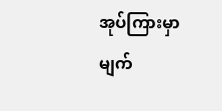အုပ်ကြားမှာ
မျက်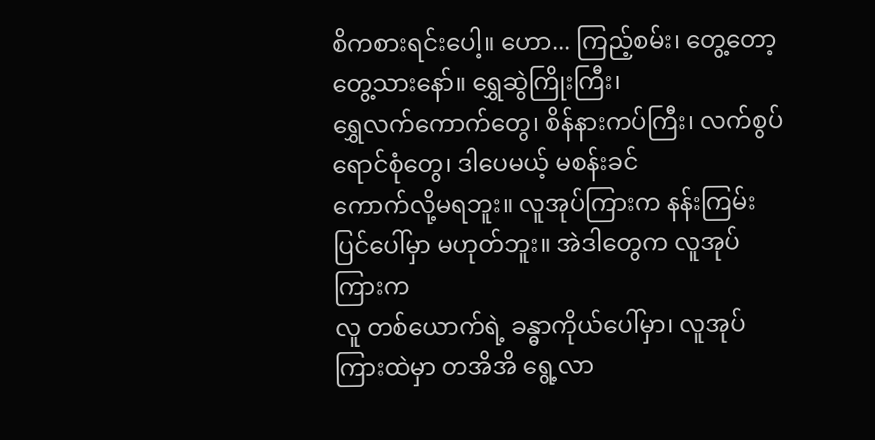စိကစားရင်းပေါ့။ ဟော... ကြည့်စမ်း၊ တွေ့တော့တွေ့သားနော်။ ရွှေဆွဲကြိုးကြီး၊
ရွှေလက်ကောက်တွေ၊ စိန်နားကပ်ကြီး၊ လက်စွပ်ရောင်စုံတွေ၊ ဒါပေမယ့် မစန်းခင်
ကောက်လို့မရဘူး။ လူအုပ်ကြားက နန်းကြမ်းပြင်ပေါ်မှာ မဟုတ်ဘူး။ အဲဒါတွေက လူအုပ်ကြားက
လူ တစ်ယောက်ရဲ့ ခန္ဓာကိုယ်ပေါ်မှာ၊ လူအုပ်ကြားထဲမှာ တအိအိ ရွေ့လာ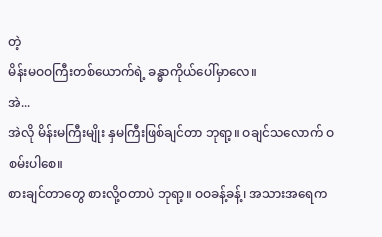တဲ့
မိန်းမဝဝကြီးတစ်ယောက်ရဲ့ ခန္ဓာကိုယ်ပေါ်မှာလေ။
အဲ...
အဲလို မိန်းမကြီးမျိုး နှမကြီးဖြစ်ချင်တာ ဘုရာ့။ ဝချင်သလောက် ဝစမ်းပါစေ။
စားချင်တာတွေ စားလို့ဝတာပဲ ဘုရာ့။ ဝဝခန့်ခန့်၊ အသားအရေက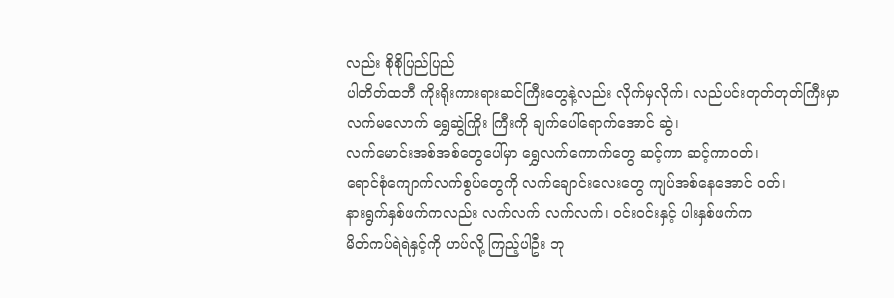လည်း စိုစိုပြည်ပြည်
ပါတိတ်ထဘီ ကိုးရိုးကားရားဆင်ကြီးတွေနဲ့လည်း လိုက်မှလိုက်၊ လည်ပင်းတုတ်တုတ်ကြီးမှာ
လက်မလောက် ရွှေဆွဲကြိုး ကြီးကို ချက်ပေါ်ရောက်အောင် ဆွဲ၊
လက်မောင်းအစ်အစ်တွေပေါ်မှာ ရွှေလက်ကောက်တွေ ဆင့်ကာ ဆင့်ကာဝတ်၊
ရောင်စုံကျောက်လက်စွပ်တွေကို လက်ချောင်းလေးတွေ ကျပ်အစ်နေအောင် ဝတ်၊
နားရွက်နှစ်ဖက်ကလည်း လက်လက် လက်လက်၊ ဝင်းဝင်းနှင့် ပါးနှစ်ဖက်က
မိတ်ကပ်ရဲရဲနှင့်ကို ဟပ်လို့ ကြည့်ပါဦး ဘု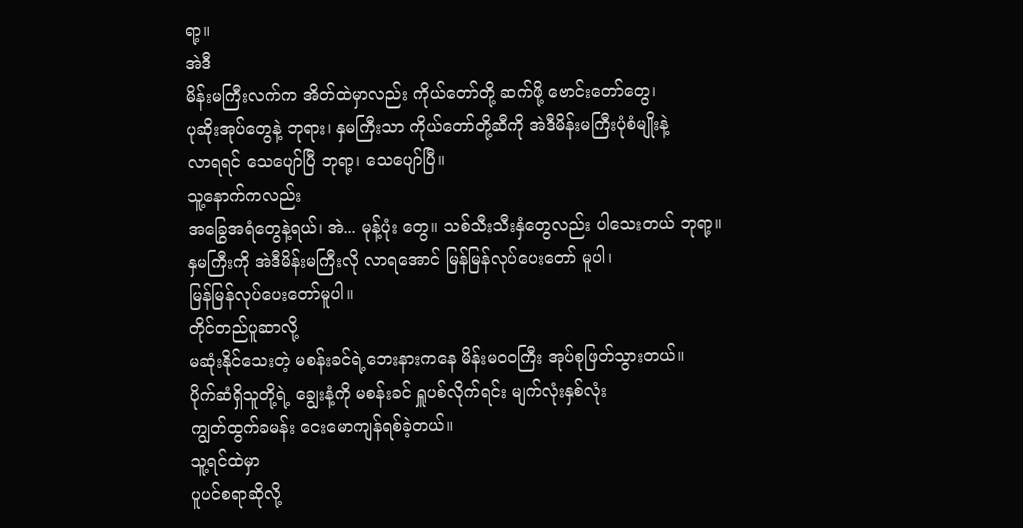ရာ့။
အဲဒီ
မိန်းမကြီးလက်က အိတ်ထဲမှာလည်း ကိုယ်တော်တို့ ဆက်ဖို့ ဗောင်းတော်တွေ၊
ပုဆိုးအုပ်တွေနဲ့ ဘုရား၊ နှမကြီးသာ ကိုယ်တော်တို့ဆီကို အဲဒီမိန်းမကြီးပုံစံမျိုးနဲ့
လာရရင် သေပျော်ပြီ ဘုရာ့၊ သေပျော်ပြီ။
သူ့နောက်ကလည်း
အခြွေအရံတွေနဲ့ရယ်၊ အဲ... မုန့်ပုံး တွေ။ သစ်သီးသီးနှံတွေလည်း ပါသေးတယ် ဘုရာ့။
နှမကြီးကို အဲဒီမိန်းမကြီးလို လာရအောင် မြန်မြန်လုပ်ပေးတော် မူပါ၊
မြန်မြန်လုပ်ပေးတော်မူပါ။
တိုင်တည်ပူဆာလို့
မဆုံးနိုင်သေးတဲ့ မစန်းခင်ရဲ့ဘေးနားကနေ မိန်းမဝဝကြီး အုပ်စုဖြတ်သွားတယ်။
ပိုက်ဆံရှိသူတို့ရဲ့ ချွေးနံ့ကို မစန်းခင် ရှူပစ်လိုက်ရင်း မျက်လုံးနှစ်လုံး
ကျွတ်ထွက်ခမန်း ငေးမောကျန်ရစ်ခဲ့တယ်။
သူ့ရင်ထဲမှာ
ပူပင်စရာဆိုလို့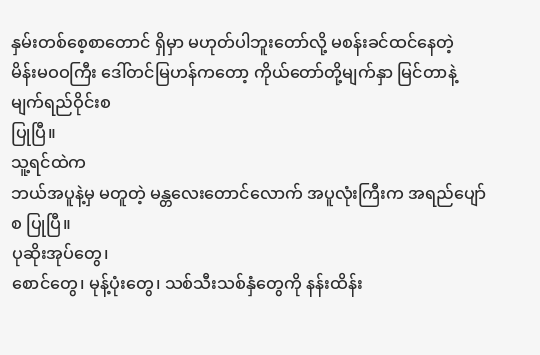နှမ်းတစ်စေ့စာတောင် ရှိမှာ မဟုတ်ပါဘူးတော်လို့ မစန်းခင်ထင်နေတဲ့
မိန်းမဝဝကြီး ဒေါ်တင်မြဟန်ကတော့ ကိုယ်တော်တို့မျက်နှာ မြင်တာနဲ့ မျက်ရည်ဝိုင်းစ
ပြုပြီ။
သူ့ရင်ထဲက
ဘယ်အပူနဲ့မှ မတူတဲ့ မန္တလေးတောင်လောက် အပူလုံးကြီးက အရည်ပျော်စ ပြုပြီ။
ပုဆိုးအုပ်တွေ၊
စောင်တွေ၊ မုန့်ပုံးတွေ၊ သစ်သီးသစ်နှံတွေကို နန်းထိန်း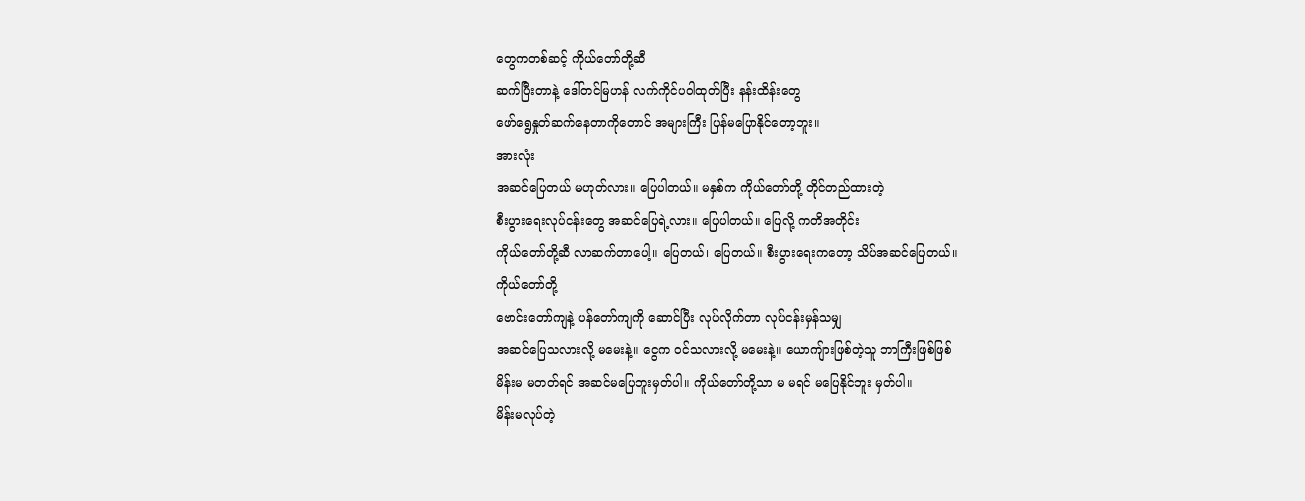တွေကတစ်ဆင့် ကိုယ်တော်တို့ဆီ
ဆက်ပြီးတာနဲ့ ဒေါ်တင်မြဟန် လက်ကိုင်ပဝါထုတ်ပြီး နန်းထိန်းတွေ
ဖော်ရွေနှုတ်ဆက်နေတာကိုတောင် အများကြီး ပြန်မပြောနိုင်တော့ဘူး။
အားလုံး
အဆင်ပြေတယ် မဟုတ်လား။ ပြေပါတယ်။ မနှစ်က ကိုယ်တော်တို့ တိုင်တည်ထားတဲ့
စီးပွားရေးလုပ်ငန်းတွေ အဆင်ပြေရဲ့လား။ ပြေပါတယ်။ ပြေလို့ ကတိအတိုင်း
ကိုယ်တော်တို့ဆီ လာဆက်တာပေါ့။ ပြေတယ်၊ ပြေတယ်။ စီးပွားရေးကတော့ သိပ်အဆင်ပြေတယ်။
ကိုယ်တော်တို့
ဗောင်းတော်ကျနဲ့ ပန်တော်ကျကို ဆောင်ပြီး လုပ်လိုက်တာ လုပ်ငန်းမှန်သမျှ
အဆင်ပြေသလားလို့ မမေးနဲ့။ ငွေက ဝင်သလားလို့ မမေးနဲ့။ ယောကျ်ားဖြစ်တဲ့သူ ဘာကြီးဖြစ်ဖြစ်
မိန်းမ မတတ်ရင် အဆင်မပြေဘူးမှတ်ပါ။ ကိုယ်တော်တို့သာ မ မရင် မပြေနိုင်ဘူး မှတ်ပါ။
မိန်းမလုပ်တဲ့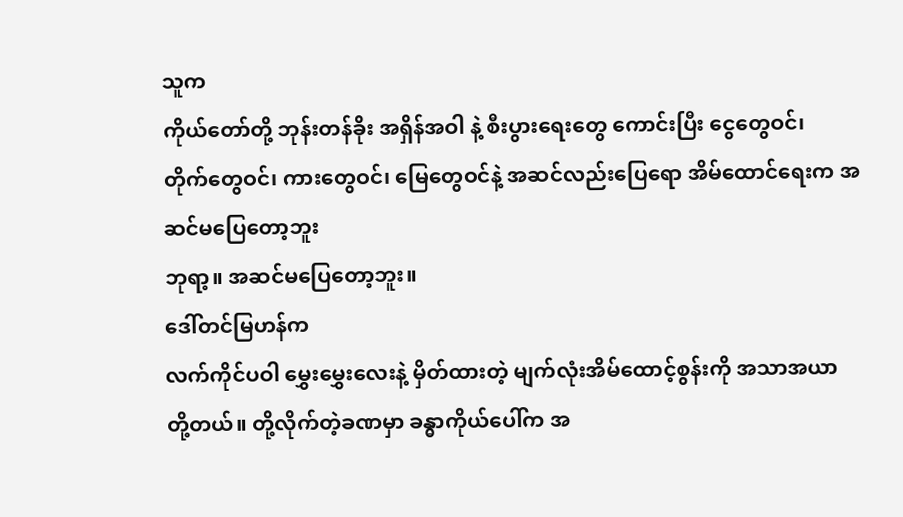သူက
ကိုယ်တော်တို့ ဘုန်းတန်ခိုး အရှိန်အဝါ နဲ့ စီးပွားရေးတွေ ကောင်းပြီး ငွေတွေဝင်၊
တိုက်တွေဝင်၊ ကားတွေဝင်၊ မြေတွေဝင်နဲ့ အဆင်လည်းပြေရော အိမ်ထောင်ရေးက အဆင်မပြေတော့ဘူး
ဘုရာ့။ အဆင်မပြေတော့ဘူး။
ဒေါ်တင်မြဟန်က
လက်ကိုင်ပဝါ မွှေးမွှေးလေးနဲ့ မှိတ်ထားတဲ့ မျက်လုံးအိမ်ထောင့်စွန်းကို အသာအယာ
တို့တယ်။ တို့လိုက်တဲ့ခဏမှာ ခန္ဓာကိုယ်ပေါ်က အ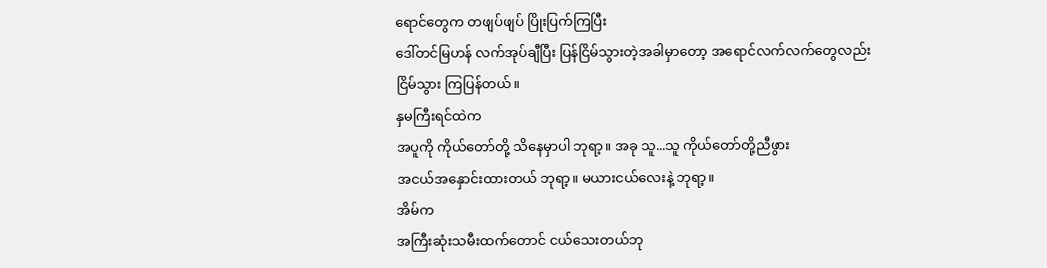ရောင်တွေက တဖျပ်ဖျပ် ပြိုးပြက်ကြပြီး
ဒေါ်တင်မြဟန် လက်အုပ်ချီပြီး ပြန်ငြိမ်သွားတဲ့အခါမှာတော့ အရောင်လက်လက်တွေလည်း
ငြိမ်သွား ကြပြန်တယ်။
နှမကြီးရင်ထဲက
အပူကို ကိုယ်တော်တို့ သိနေမှာပါ ဘုရာ့။ အခု သူ...သူ ကိုယ်တော်တို့ညီဖွား
အငယ်အနှောင်းထားတယ် ဘုရာ့။ မယားငယ်လေးနဲ့ ဘုရာ့။
အိမ်က
အကြီးဆုံးသမီးထက်တောင် ငယ်သေးတယ်ဘု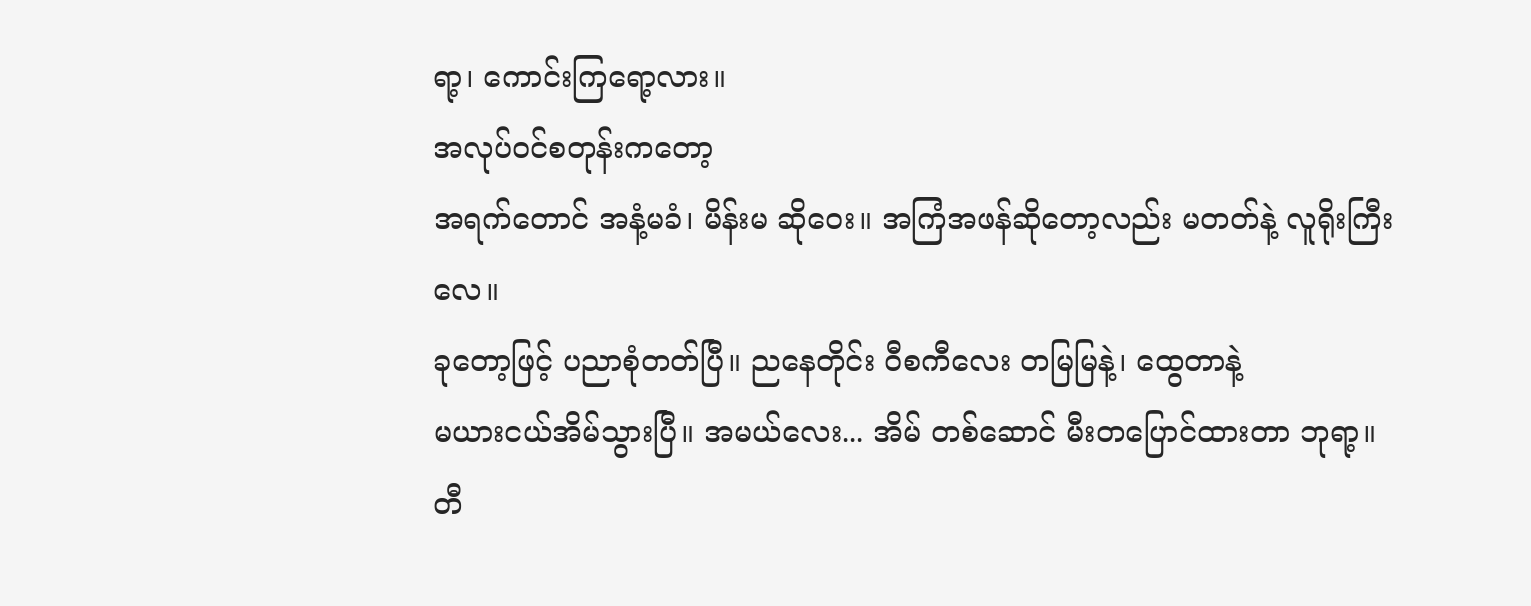ရာ့၊ ကောင်းကြရော့လား။
အလုပ်ဝင်စတုန်းကတော့
အရက်တောင် အနံ့မခံ၊ မိန်းမ ဆိုဝေး။ အကြံအဖန်ဆိုတော့လည်း မတတ်နဲ့ လူရိုးကြီးလေ။
ခုတော့ဖြင့် ပညာစုံတတ်ပြီ။ ညနေတိုင်း ဝီစကီလေး တမြမြနဲ့၊ ထွေတာနဲ့
မယားငယ်အိမ်သွားပြီ။ အမယ်လေး... အိမ် တစ်ဆောင် မီးတပြောင်ထားတာ ဘုရာ့။
တီ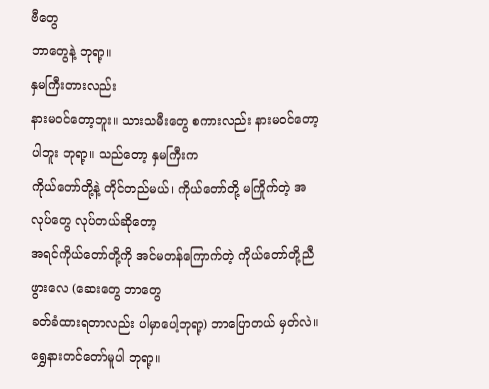ဗီတွေ
ဘာတွေနဲ့ ဘုရာ့။
နှမကြီးတားလည်း
နားမဝင်တော့ဘူး။ သားသမီးတွေ စကားလည်း နားမဝင်တော့ပါဘူး ဘုရာ့။ သည်တော့ နှမကြီးက
ကိုယ်တော်တို့နဲ့ တိုင်တည်မယ်၊ ကိုယ်တော်တို့ မကြိုက်တဲ့ အလုပ်တွေ လုပ်တယ်ဆိုတော့
အရင်ကိုယ်တော်တို့ကို အင်မတန်ကြောက်တဲ့ ကိုယ်တော်တို့ညီဖွားလေ (ဆေးတွေ ဘာတွေ
ခတ်ခံထားရတာလည်း ပါမှာပေါ့ဘုရာ့) ဘာပြောတယ် မှတ်လဲ။ ရွှေနားတင်တော်မူပါ ဘုရာ့။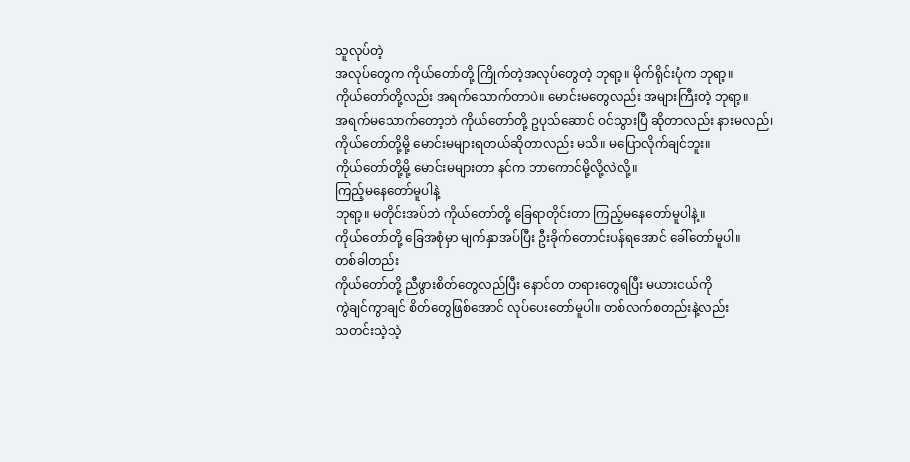သူလုပ်တဲ့
အလုပ်တွေက ကိုယ်တော်တို့ ကြိုက်တဲ့အလုပ်တွေတဲ့ ဘုရာ့။ မိုက်ရိုင်းပုံက ဘုရာ့။
ကိုယ်တော်တို့လည်း အရက်သောက်တာပဲ။ မောင်းမတွေလည်း အများကြီးတဲ့ ဘုရာ့။
အရက်မသောက်တော့ဘဲ ကိုယ်တော်တို့ ဥပုသ်ဆောင် ဝင်သွားပြီ ဆိုတာလည်း နားမလည်၊
ကိုယ်တော်တို့မို့ မောင်းမများရတယ်ဆိုတာလည်း မသိ။ မပြောလိုက်ချင်ဘူး။
ကိုယ်တော်တို့မို့ မောင်းမများတာ နင်က ဘာကောင်မို့လို့လဲလို့။
ကြည့်မနေတော်မူပါနဲ့
ဘုရာ့။ မတိုင်းအပ်ဘဲ ကိုယ်တော်တို့ ခြေရာတိုင်းတာ ကြည့်မနေတော်မူပါနဲ့။
ကိုယ်တော်တို့ ခြေအစုံမှာ မျက်နှာအပ်ပြီး ဦးခိုက်တောင်းပန်ရအောင် ခေါ်တော်မူပါ။
တစ်ခါတည်း
ကိုယ်တော်တို့ ညီဖွားစိတ်တွေလည်ပြီး နောင်တ တရားတွေရပြီး မယားငယ်ကို
ကွဲချင်ကွာချင် စိတ်တွေဖြစ်အောင် လုပ်ပေးတော်မူပါ။ တစ်လက်စတည်းနဲ့လည်း
သတင်းသဲ့သဲ့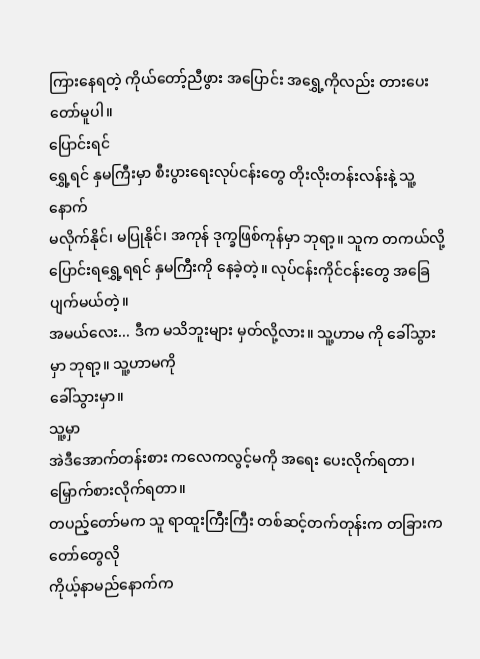ကြားနေရတဲ့ ကိုယ်တော့်ညီဖွား အပြောင်း အရွှေ့ကိုလည်း တားပေးတော်မူပါ။
ပြောင်းရင်
ရွှေ့ရင် နှမကြီးမှာ စီးပွားရေးလုပ်ငန်းတွေ တိုးလိုးတန်းလန်းနဲ့ သူ့နောက်
မလိုက်နိုင်၊ မပြုနိုင်၊ အကုန် ဒုက္ခဖြစ်ကုန်မှာ ဘုရာ့။ သူက တကယ်လို့
ပြောင်းရရွှေ့ရရင် နှမကြီးကို နေခဲ့တဲ့။ လုပ်ငန်းကိုင်ငန်းတွေ အခြေပျက်မယ်တဲ့။
အမယ်လေး... ဒီက မသိဘူးများ မှတ်လို့လား။ သူ့ဟာမ ကို ခေါ်သွားမှာ ဘုရာ့။ သူ့ဟာမကို
ခေါ်သွားမှာ။
သူ့မှာ
အဲဒီအောက်တန်းစား ကလေကလွင့်မကို အရေး ပေးလိုက်ရတာ၊ မြှောက်စားလိုက်ရတာ။
တပည့်တော်မက သူ ရာထူးကြီးကြီး တစ်ဆင့်တက်တုန်းက တခြားကတော်တွေလို
ကိုယ့်နာမည်နောက်က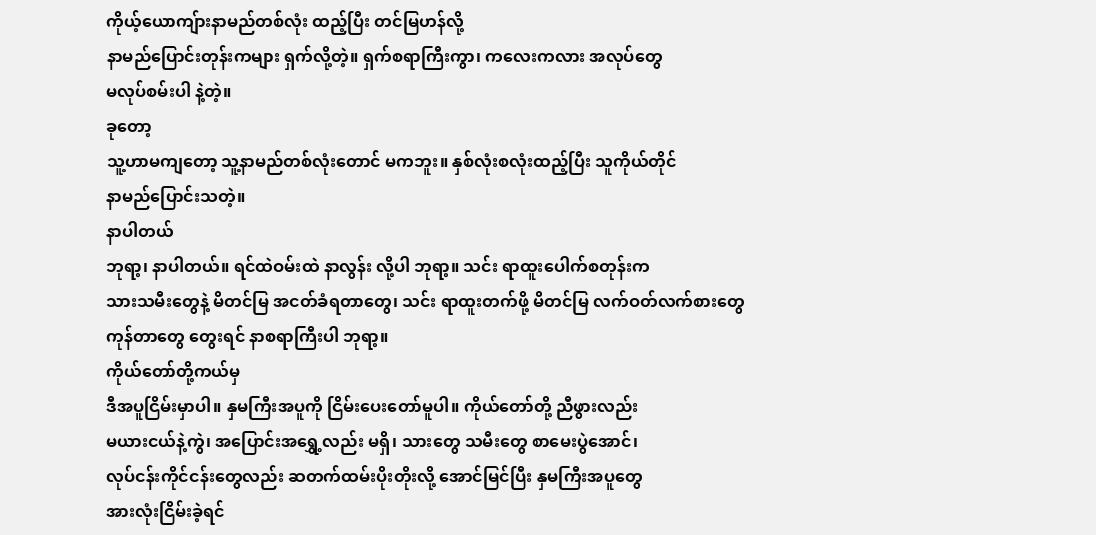ကိုယ့်ယောကျ်ားနာမည်တစ်လုံး ထည့်ပြီး တင်မြဟန်လို့
နာမည်ပြောင်းတုန်းကများ ရှက်လို့တဲ့။ ရှက်စရာကြီးကွာ၊ ကလေးကလား အလုပ်တွေ
မလုပ်စမ်းပါ နဲ့တဲ့။
ခုတော့
သူ့ဟာမကျတော့ သူ့နာမည်တစ်လုံးတောင် မကဘူး။ နှစ်လုံးစလုံးထည့်ပြီး သူကိုယ်တိုင်
နာမည်ပြောင်းသတဲ့။
နာပါတယ်
ဘုရာ့၊ နာပါတယ်။ ရင်ထဲဝမ်းထဲ နာလွန်း လို့ပါ ဘုရာ့။ သင်း ရာထူးပေါက်စတုန်းက
သားသမီးတွေနဲ့ မိတင်မြ အငတ်ခံရတာတွေ၊ သင်း ရာထူးတက်ဖို့ မိတင်မြ လက်ဝတ်လက်စားတွေ
ကုန်တာတွေ တွေးရင် နာစရာကြီးပါ ဘုရာ့။
ကိုယ်တော်တို့ကယ်မှ
ဒီအပူငြိမ်းမှာပါ။ နှမကြီးအပူကို ငြိမ်းပေးတော်မူပါ။ ကိုယ်တော်တို့ ညီဖွားလည်း
မယားငယ်နဲ့ကွဲ၊ အပြောင်းအရွှေ့လည်း မရှိ၊ သားတွေ သမီးတွေ စာမေးပွဲအောင်၊
လုပ်ငန်းကိုင်ငန်းတွေလည်း ဆတက်ထမ်းပိုးတိုးလို့ အောင်မြင်ပြီး နှမကြီးအပူတွေ
အားလုံးငြိမ်းခဲ့ရင်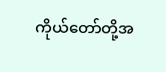ကိုယ်တော်တို့အ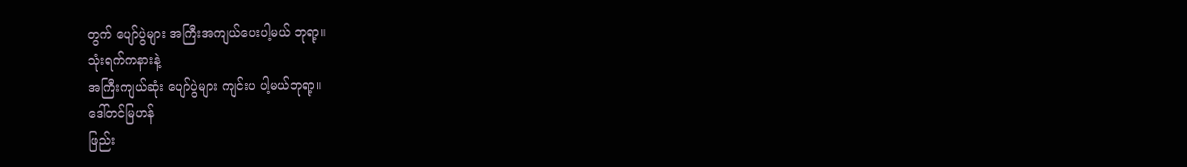တွက် ပျော်ပွဲများ အကြီးအကျယ်ပေးပါ့မယ် ဘုရာ့။
သုံးရက်ကနားနဲ့
အကြီးကျယ်ဆုံး ပျော်ပွဲများ ကျင်းပ ပါ့မယ်ဘုရာ့။
ဒေါ်တင်မြဟန်
ဖြည်း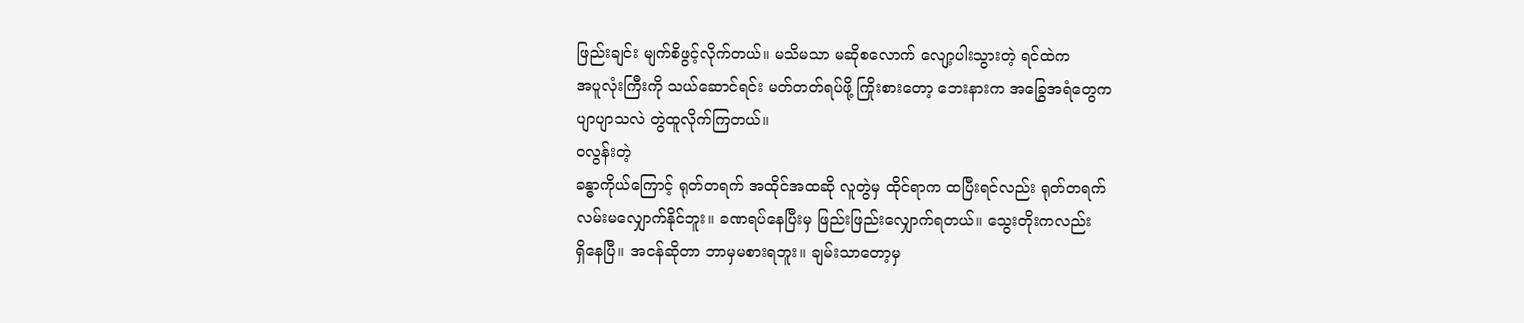ဖြည်းချင်း မျက်စိဖွင့်လိုက်တယ်။ မသိမသာ မဆိုစလောက် လျော့ပါးသွားတဲ့ ရင်ထဲက
အပူလုံးကြီးကို သယ်ဆောင်ရင်း မတ်တတ်ရပ်ဖို့ ကြိုးစားတော့ ဘေးနားက အခြွေအရံတွေက
ပျာပျာသလဲ တွဲထူလိုက်ကြတယ်။
ဝလွန်းတဲ့
ခန္ဓာကိုယ်ကြောင့် ရုတ်တရက် အထိုင်အထဆို လူတွဲမှ ထိုင်ရာက ထပြီးရင်လည်း ရုတ်တရက်
လမ်းမလျှောက်နိုင်ဘူး။ ခဏရပ်နေပြီးမှ ဖြည်းဖြည်းလျှောက်ရတယ်။ သွေးတိုးကလည်း
ရှိနေပြီ။ အငန်ဆိုတာ ဘာမှမစားရဘူး။ ချမ်းသာတော့မှ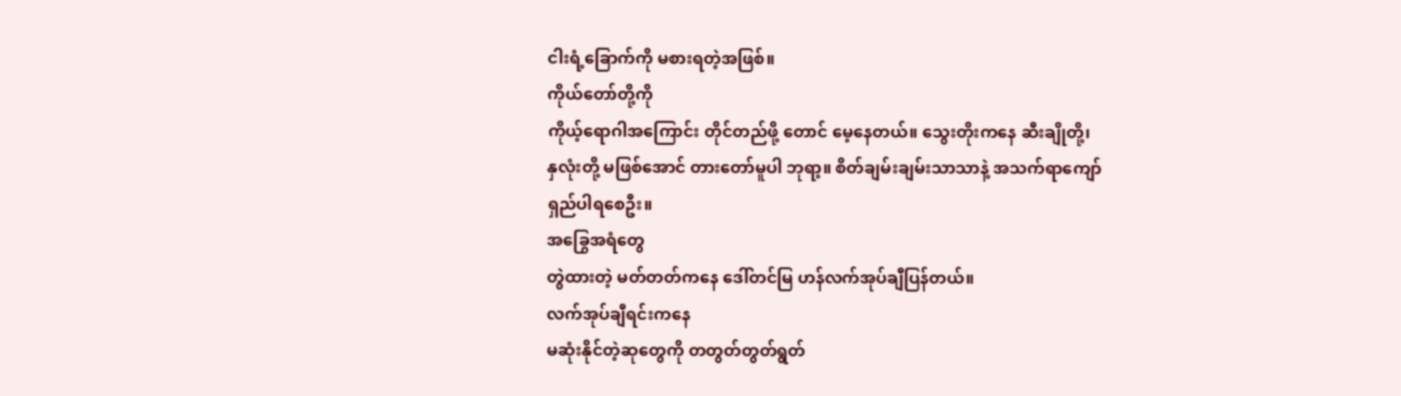ငါးရံ့ခြောက်ကို မစားရတဲ့အဖြစ်။
ကိုယ်တော်တို့ကို
ကိုယ့်ရောဂါအကြောင်း တိုင်တည်ဖို့ တောင် မေ့နေတယ်။ သွေးတိုးကနေ ဆီးချိုတို့၊
နှလုံးတို့ မဖြစ်အောင် တားတော်မူပါ ဘုရာ့။ စိတ်ချမ်းချမ်းသာသာနဲ့ အသက်ရာကျော်
ရှည်ပါရစေဦး။
အခြွေအရံတွေ
တွဲထားတဲ့ မတ်တတ်ကနေ ဒေါ်တင်မြ ဟန်လက်အုပ်ချီပြန်တယ်။
လက်အုပ်ချီရင်းကနေ
မဆုံးနိုင်တဲ့ဆုတွေကို တတွတ်တွတ်ရွတ်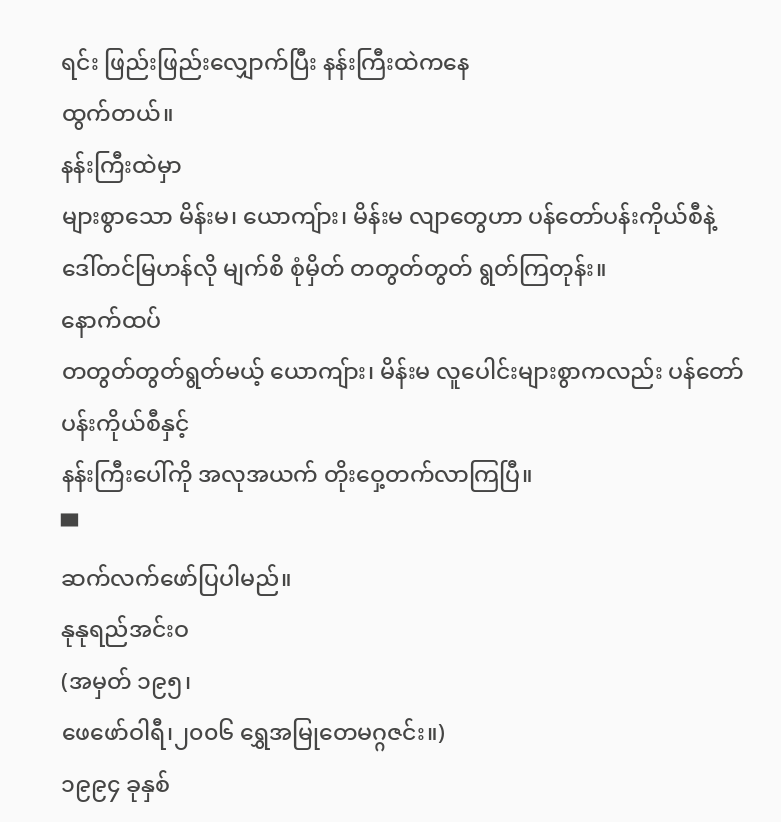ရင်း ဖြည်းဖြည်းလျှောက်ပြီး နန်းကြီးထဲကနေ
ထွက်တယ်။
နန်းကြီးထဲမှာ
များစွာသော မိန်းမ၊ ယောကျ်ား၊ မိန်းမ လျာတွေဟာ ပန်တော်ပန်းကိုယ်စီနဲ့
ဒေါ်တင်မြဟန်လို မျက်စိ စုံမှိတ် တတွတ်တွတ် ရွတ်ကြတုန်း။
နောက်ထပ်
တတွတ်တွတ်ရွတ်မယ့် ယောကျ်ား၊ မိန်းမ လူပေါင်းများစွာကလည်း ပန်တော်ပန်းကိုယ်စီနှင့်
နန်းကြီးပေါ်ကို အလုအယက် တိုးဝှေ့တက်လာကြပြီ။
▀
ဆက်လက်ဖော်ပြပါမည်။
နုနုရည်အင်းဝ
(အမှတ် ၁၉၅၊
ဖေဖော်ဝါရီ၊၂၀၀၆ ရွှေအမြုတေမဂ္ဂဇင်း။)
၁၉၉၄ ခုနှစ်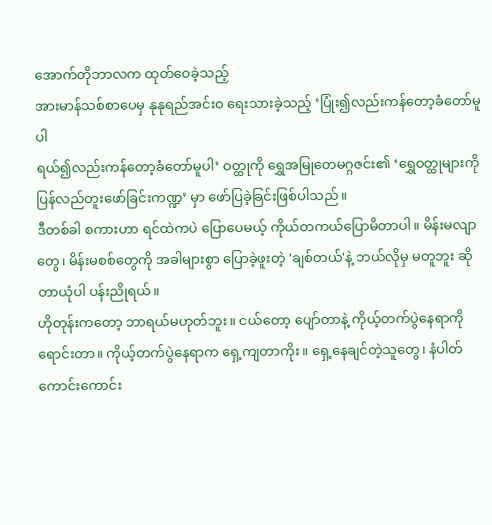အောက်တိုဘာလက ထုတ်ဝေခဲ့သည့်
အားမာန်သစ်စာပေမှ နုနုရည်အင်းဝ ရေးသားခဲ့သည့် ‘ပြုံး၍လည်းကန်တော့ခံတော်မူပါ
ရယ်၍လည်းကန်တော့ခံတော်မူပါ’ ဝတ္ထုကို ရွှေအမြုတေမဂ္ဂဇင်း၏ ‘ရွှေဝတ္ထုများကို
ပြန်လည်တူးဖော်ခြင်းကဏ္ဍ’ မှာ ဖော်ပြခဲ့ခြင်းဖြစ်ပါသည်။
ဒီတစ်ခါ စကားဟာ ရင်ထဲကပဲ ပြောပေမယ့် ကိုယ်တကယ်ပြောမိတာပါ။ မိန်းမလျာတွေ၊ မိန်းမစစ်တွေကို အခါများစွာ ပြောခဲ့ဖူးတဲ့ 'ချစ်တယ်'နဲ့ ဘယ်လိုမှ မတူဘူး ဆိုတာယုံပါ ပန်းညိုရယ်။
ဟိုတုန်းကတော့ ဘာရယ်မဟုတ်ဘူး။ ငယ်တော့ ပျော်တာနဲ့ ကိုယ့်တက်ပွဲနေရာကို ရောင်းတာ။ ကိုယ့်တက်ပွဲနေရာက ရှေ့ကျတာကိုး။ ရှေ့နေချင်တဲ့သူတွေ၊ နံပါတ်ကောင်းကောင်း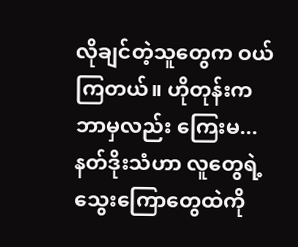လိုချင်တဲ့သူတွေက ဝယ်ကြတယ်။ ဟိုတုန်းက ဘာမှလည်း ကြေးမ...
နတ်ဒိုးသံဟာ လူတွေရဲ့ သွေးကြောတွေထဲကို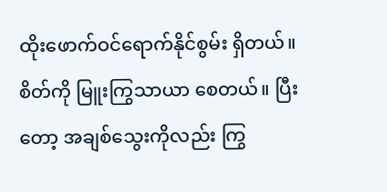ထိုးဖောက်ဝင်ရောက်နိုင်စွမ်း ရှိတယ်။ စိတ်ကို မြူးကြွသာယာ စေတယ်။ ပြီးတော့ အချစ်သွေးကိုလည်း ကြွ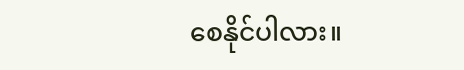စေနိုင်ပါလား။